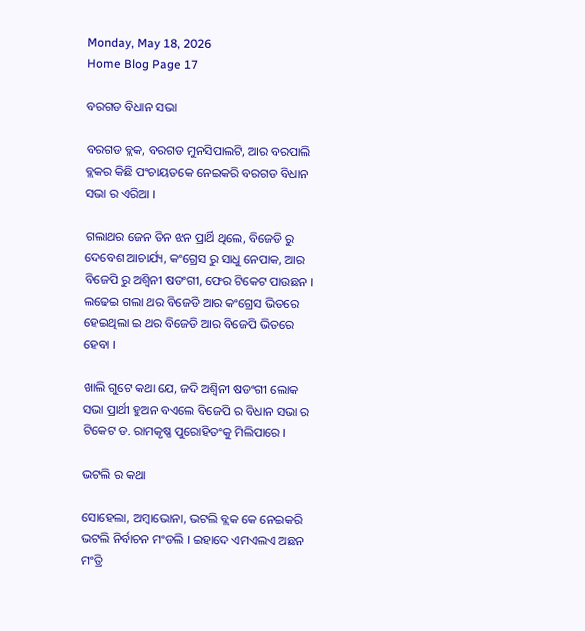Monday, May 18, 2026
Home Blog Page 17

ବରଗଡ ବିଧାନ ସଭା

ବରଗଡ ବ୍ଲକ, ବରଗଡ ମୁନସିପାଲଟି, ଆର ବରପାଲି ବ୍ଲକର କିଛି ପଂଚାୟତକେ ନେଇକରି ବରଗଡ ବିଧାନ ସଭା ର ଏରିଆ ।

ଗଲାଥର ଜେନ ତିନ ଝନ ପ୍ରାର୍ଥି ଥିଲେ, ବିଜେଡି ରୁ ଦେବେଶ ଆଚାର୍ଯ୍ୟ, କଂଗ୍ରେସ ରୁ ସାଧୁ ନେପାକ, ଆର ବିଜେପି ରୁ ଅଶ୍ୱିନୀ ଷଡଂଗୀ, ଫେର ଟିକେଟ ପାଉଛନ । ଲଢେଇ ଗଲା ଥର ବିଜେଡି ଆର କଂଗ୍ରେସ ଭିତରେ ହେଇଥିଲା ଇ ଥର ବିଜେଡି ଆର ବିଜେପି ଭିତରେ ହେବା ।

ଖାଲି ଗୁଟେ କଥା ଯେ, ଜଦି ଅଶ୍ୱିନୀ ଷଡଂଗୀ ଲୋକ ସଭା ପ୍ରାର୍ଥୀ ହୁଅନ ବଏଲେ ବିଜେପି ର ବିଧାନ ସଭା ର ଟିକେଟ ଡ. ରାମକୃଷ୍ଣ ପୁରୋହିତଂକୁ ମିଲିପାରେ ।

ଭଟଲି ର କଥା

ସୋହେଲା, ଅମ୍ବାଭୋନା, ଭଟଲି ବ୍ଲକ କେ ନେଇକରି ଭଟଲି ନିର୍ବାଚନ ମଂଡଲି । ଇହାଦେ ଏମଏଲଏ ଅଛନ ମଂତ୍ରି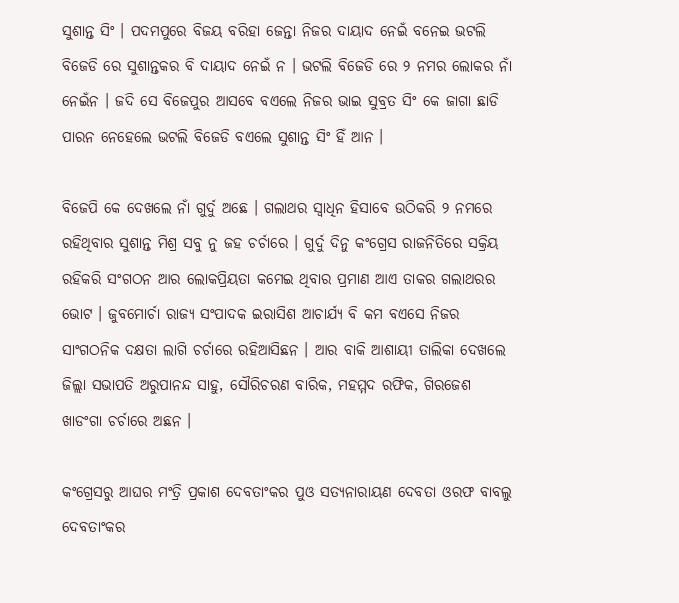ସୁଶାନ୍ତ ସିଂ । ପଦମପୁରେ ବିଜୟ ବରିହା ଜେନ୍ତା ନିଜର ଦାୟାଦ ନେଇଁ ବନେଇ ଭଟଲି ବିଜେଡି ରେ ସୁଶାନ୍ତକର ବି ଦାୟାଦ ନେଇଁ ନ । ଭଟଲି ବିଜେଡି ରେ ୨ ନମର ଲୋକର ନାଁ ନେଇଁନ । ଜଦି ସେ ବିଜେପୁର ଆସବେ ବଏଲେ ନିଜର ଭାଇ ସୁବ୍ରତ ସିଂ କେ ଜାଗା ଛାଡି ପାରନ ନେହେଲେ ଭଟଲି ବିଜେଡି ବଏଲେ ସୁଶାନ୍ତ ସିଂ ହିଁ ଆନ ।

ବିଜେପି କେ ଦେଖଲେ ନାଁ ଗୁର୍ଦୁ ଅଛେ । ଗଲାଥର ସ୍ୱାଧିନ ହିସାବେ ଉଠିକରି ୨ ନମରେ ରହିଥିବାର ସୁଶାନ୍ତ ମିଶ୍ର ସବୁ ନୁ ଜହ ଚର୍ଚାରେ । ଗୁର୍ଦୁ ଦିନୁ କଂଗ୍ରେସ ରାଜନିତିରେ ସକ୍ରିୟ ରହିକରି ସଂଗଠନ ଆର ଲୋକପ୍ରିୟତା କମେଇ ଥିବାର ପ୍ରମାଣ ଆଏ ତାକର ଗଲାଥରର ଭୋଟ । ଜୁବମୋର୍ଚା ରାଜ୍ୟ ସଂପାଦକ ଇରାସିଶ ଆଚାର୍ଯ୍ୟ ବି କମ ବଏସେ ନିଜର ସାଂଗଠନିକ ଦକ୍ଷତା ଲାଗି ଚର୍ଚାରେ ରହିଆସିଛନ । ଆର ବାକି ଆଶାୟୀ ତାଲିକା ଦେଖଲେ ଜିଲ୍ଲା ସଭାପତି ଅରୁପାନନ୍ଦ ସାହୁ, ସୌରିଚରଣ ବାରିକ, ମହମ୍ମଦ ରଫିକ, ଗିରଜେଶ ଖାଡଂଗା ଚର୍ଚାରେ ଅଛନ ।

କଂଗ୍ରେସରୁ ଆଘର ମଂତ୍ରି ପ୍ରକାଶ ଦେବତାଂକର ପୁଓ ସତ୍ୟନାରାୟଣ ଦେବତା ଓରଫ ବାବଲୁ ଦେବତାଂକର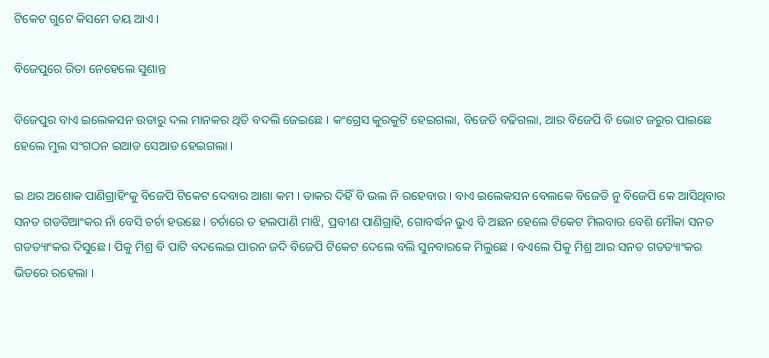ଟିକେଟ ଗୁଟେ କିସମେ ତୟ ଆଏ ।

ବିଜେପୁରେ ରିତା ନେହେଲେ ସୁଶାନ୍ତ

ବିଜେପୁର ବାଏ ଇଲେକସନ ଉତାରୁ ଦଲ ମାନକର ଥିତି ବଦଲି ଜେଇଛେ । କଂଗ୍ରେସ କୁରକୁଟି ହେଇଗଲା, ବିଜେଡି ବଢିଗଲା, ଆର ବିଜେପି ବି ଭୋଟ ଜରୁର ପାଇଛେ ହେଲେ ମୁଲ ସଂଗଠନ ଇଆଡ ସେଆଡ ହେଇଗଲା ।

ଇ ଥର ଅଶୋକ ପାଣିଗ୍ରାହିଂକୁ ବିଜେପି ଟିକେଟ ଦେବାର ଆଶା କମ । ତାକର ଦିହିଁ ବି ଭଲ ନି ରହେବାର । ବାଏ ଇଲେକସନ ବେଲକେ ବିଜେଡି ନୁ ବିଜେପି କେ ଆସିଥିବାର ସନତ ଗଡତିଆଂକର ନାଁ ବେସି ଚର୍ଚା ହଉଛେ । ଚର୍ଚାରେ ତ ହଲପାଣି ମାଝି, ପ୍ରବୀଣ ପାଣିଗ୍ରାହି, ଗୋବର୍ଦ୍ଧନ ଭୁଏ ବି ଅଛନ ହେଲେ ଟିକେଟ ମିଲବାର ବେଶି ମୌକା ସନତ ଗଡତ୍ୟାଂକର ଦିସୁଛେ । ପିକୁ ମିଶ୍ର ବି ପାଟି ବଦଲେଇ ପାରନ ଜଦି ବିଜେପି ଟିକେଟ ଦେଲେ ବଲି ସୁନବାରକେ ମିଲୁଛେ । ବଏଲେ ପିକୁ ମିଶ୍ର ଆର ସନତ ଗଡତ୍ୟାଂକର ଭିତରେ ରହେଲା ।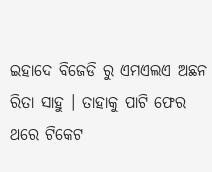ଇହାଦେ ବିଜେଡି ରୁ ଏମଏଲଏ ଅଛନ ରିତା ସାହୁ । ତାହାକୁ ପାଟି ଫେର ଥରେ ଟିକେଟ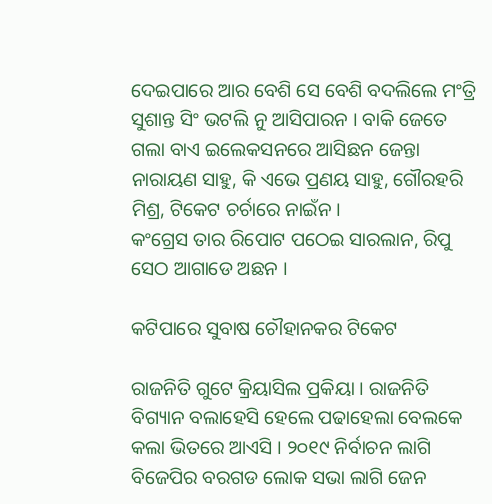ଦେଇପାରେ ଆର ବେଶି ସେ ବେଶି ବଦଲିଲେ ମଂତ୍ରି ସୁଶାନ୍ତ ସିଂ ଭଟଲି ନୁ ଆସିପାରନ । ବାକି ଜେତେ ଗଲା ବାଏ ଇଲେକସନରେ ଆସିଛନ ଜେନ୍ତା ନାରାୟଣ ସାହୁ, କି ଏଭେ ପ୍ରଣୟ ସାହୁ, ଗୌରହରି ମିଶ୍ର, ଟିକେଟ ଚର୍ଚାରେ ନାଇଁନ ।
କଂଗ୍ରେସ ତାର ରିପୋଟ ପଠେଇ ସାରଲାନ, ରିପୁ ସେଠ ଆଗାଡେ ଅଛନ ।

କଟିପାରେ ସୁବାଷ ଚୌହାନକର ଟିକେଟ

ରାଜନିତି ଗୁଟେ କ୍ରିୟାସିଲ ପ୍ରକିୟା । ରାଜନିତି ବିଗ୍ୟାନ ବଲାହେସି ହେଲେ ପଢାହେଲା ବେଲକେ କଲା ଭିତରେ ଆଏସି । ୨୦୧୯ ନିର୍ବାଚନ ଲାଗି ବିଜେପିର ବରଗଡ ଲୋକ ସଭା ଲାଗି ଜେନ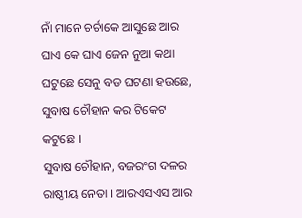ନାଁ ମାନେ ଚର୍ଚାକେ ଆସୁଛେ ଆର ଘାଏ କେ ଘାଏ ଜେନ ନୁଆ କଥା ଘଟୁଛେ ସେନୁ ବଡ ଘଟଣା ହଉଛେ, ସୁବାଷ ଚୌହାନ କର ଟିକେଟ କଟୁଛେ ।
ସୁବାଷ ଚୌହାନ, ବଜରଂଗ ଦଳର ରାଷ୍ଠୀୟ ନେତା । ଆରଏସଏସ ଆର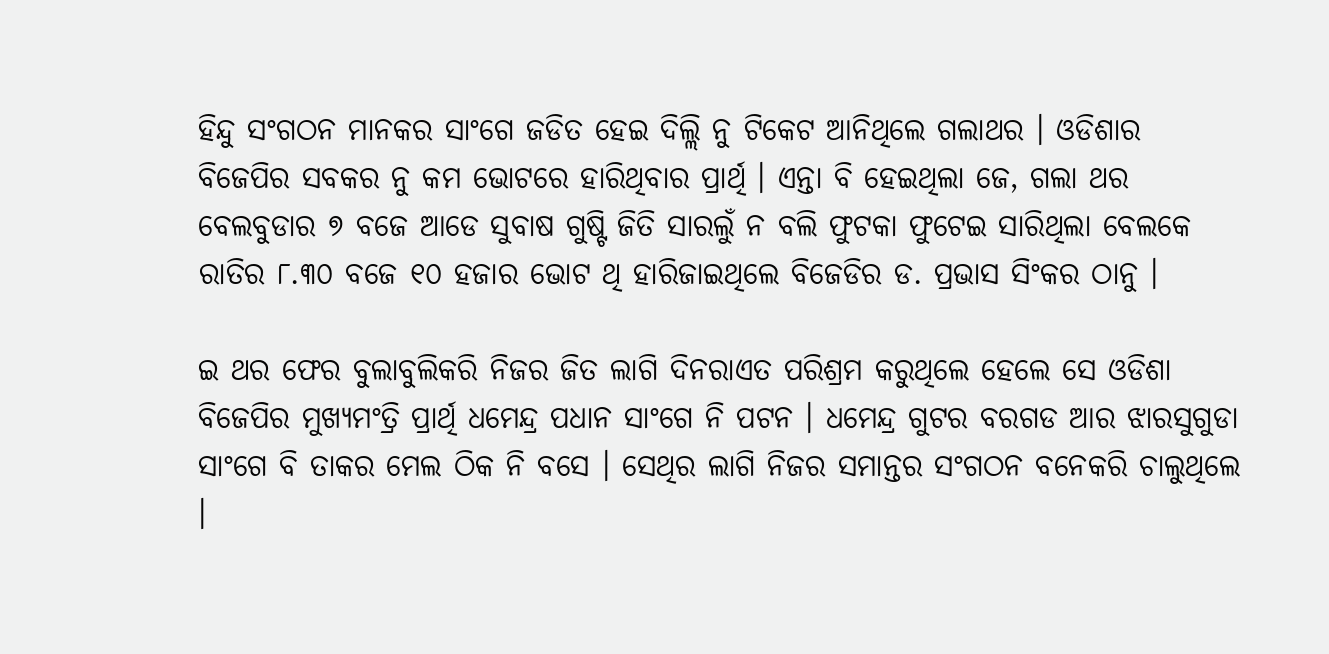ହିନ୍ଦୁ ସଂଗଠନ ମାନକର ସାଂଗେ ଜଡିତ ହେଇ ଦିଲ୍ଲି ନୁ ଟିକେଟ ଆନିଥିଲେ ଗଲାଥର । ଓଡିଶାର ବିଜେପିର ସବକର ନୁ କମ ଭୋଟରେ ହାରିଥିବାର ପ୍ରାର୍ଥି । ଏନ୍ତା ବି ହେଇଥିଲା ଜେ, ଗଲା ଥର ବେଲବୁଡାର ୭ ବଜେ ଆଡେ ସୁବାଷ ଗୁଷ୍ଟି ଜିତି ସାରଲୁଁ ନ ବଲି ଫୁଟକା ଫୁଟେଇ ସାରିଥିଲା ବେଲକେ ରାତିର ୮.୩୦ ବଜେ ୧୦ ହଜାର ଭୋଟ ଥି ହାରିଜାଇଥିଲେ ବିଜେଡିର ଡ. ପ୍ରଭାସ ସିଂକର ଠାନୁ ।

ଇ ଥର ଫେର ବୁଲାବୁଲିକରି ନିଜର ଜିତ ଲାଗି ଦିନରାଏତ ପରିଶ୍ରମ କରୁଥିଲେ ହେଲେ ସେ ଓଡିଶା ବିଜେପିର ମୁଖ୍ୟମଂତ୍ରି ପ୍ରାର୍ଥି ଧମେନ୍ଦ୍ର ପଧାନ ସାଂଗେ ନି ପଟନ । ଧମେନ୍ଦ୍ର ଗୁଟର ବରଗଡ ଆର ଝାରସୁଗୁଡା ସାଂଗେ ବି ତାକର ମେଲ ଠିକ ନି ବସେ । ସେଥିର ଲାଗି ନିଜର ସମାନ୍ତର ସଂଗଠନ ବନେକରି ଚାଲୁଥିଲେ ।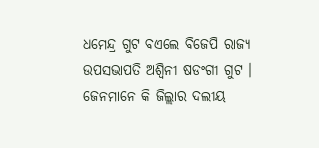ଧମେନ୍ଦ୍ର ଗୁଟ ବଏଲେ ବିଜେପି ରାଜ୍ୟ ଉପସଭାପତି ଅଶ୍ୱିନୀ ଷଡଂଗୀ ଗୁଟ । ଜେନମାନେ କି ଜିଲ୍ଲାର ଦଲୀୟ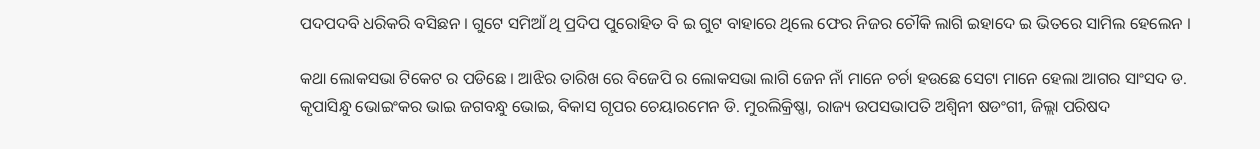ପଦପଦବି ଧରିକରି ବସିଛନ । ଗୁଟେ ସମିଆଁ ଥି ପ୍ରଦିପ ପୁରୋହିତ ବି ଇ ଗୁଟ ବାହାରେ ଥିଲେ ଫେର ନିଜର ଚୌକି ଲାଗି ଇହାଦେ ଇ ଭିତରେ ସାମିଲ ହେଲେନ ।

କଥା ଲୋକସଭା ଟିକେଟ ର ପଡିଛେ । ଆଝିର ତାରିଖ ରେ ବିଜେପି ର ଲୋକସଭା ଲାଗି ଜେନ ନାଁ ମାନେ ଚର୍ଚା ହଉଛେ ସେଟା ମାନେ ହେଲା ଆଗର ସାଂସଦ ଡ. କୃପାସିନ୍ଧୁ ଭୋଇଂକର ଭାଇ ଜଗବନ୍ଧୁ ଭୋଇ, ବିକାସ ଗୃପର ଚେୟାରମେନ ଡି. ମୁରଲିକ୍ରିଷ୍ଣା, ରାଜ୍ୟ ଉପସଭାପତି ଅଶ୍ୱିନୀ ଷଡଂଗୀ, ଜିଲ୍ଲା ପରିଷଦ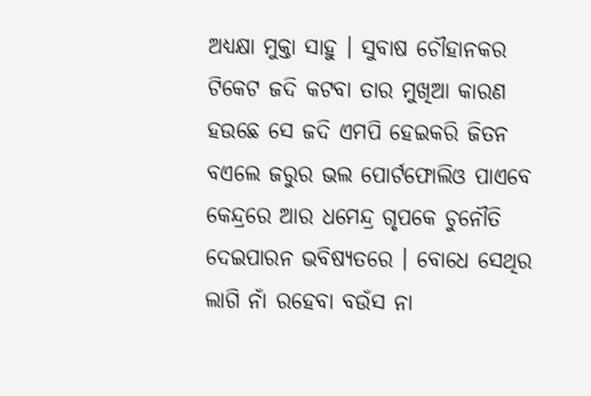ଅଧ୍ୟକ୍ଷା ମୁକ୍ତା ସାହୁ । ସୁବାଷ ଚୌହାନକର ଟିକେଟ ଜଦି କଟବା ତାର ମୁଖିଆ କାରଣ ହଉଛେ ସେ ଜଦି ଏମପି ହେଇକରି ଜିତନ ବଏଲେ ଜରୁର ଭଲ ପୋର୍ଟଫୋଲିଓ ପାଏବେ କେନ୍ଦ୍ରରେ ଆର ଧମେନ୍ଦ୍ର ଗୃପକେ ଚୁନୌତି ଦେଇପାରନ ଭବିଷ୍ୟତରେ । ବୋଧେ ସେଥିର ଲାଗି ନାଁ ରହେବା ବଉଁସ ନା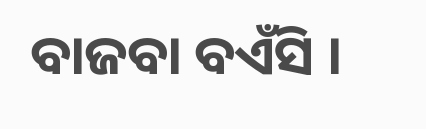ବାଜବା ବଏଁସି ।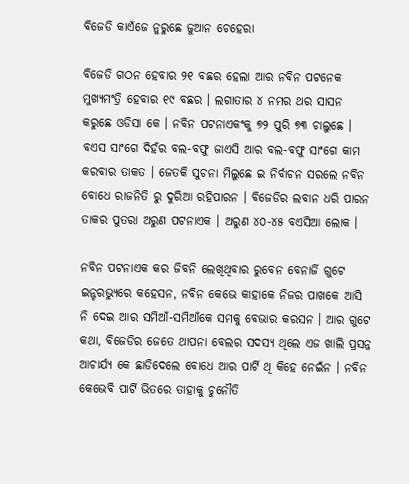ବିଜେଡି କାଏଁଜେ ନୁରୁଛେ ଜୁଆନ ଚେହେରା

ବିଜେଡି ଗଠନ ହେବାର ୨୧ ବଛର ହେଲା ଆର ନବିନ ପଟନେକ ମୁଖ୍ୟମଂତ୍ରି ହେବାର ୧୯ ବଛର । ଲଗାତାର ୪ ନମର ଥର ସାସନ କରୁଛେ ଓଡିସା କେ । ନବିନ ପଟନାଏକଂକୁ ୭୨ ପୁରି ୭୩ ଚାଲୁଛେ । ବଏସ ସାଂଗେ ଦିହଁର ବଲ-ବଫୁ ଜାଏସି ଆର ବଲ-ବଫୁ ସାଂଗେ କାମ କରବାର ତାକତ । ଜେତକି ସୁଚନା ମିଲୁଛେ ଇ ନିର୍ବାଚନ ସରଲେ ନବିନ ବୋଧେ ରାଜନିତି ରୁ ଦୁରିଆ ରହିପାରନ । ବିଜେଡିର ଲବାନ ଧରି ପାରନ ତାକର ପୁତରା ଅରୁଣ ପଟନାଏକ । ଅରୁଣ ୪୦-୪୫ ବଏସିଆ ଲୋକ ।

ନବିନ ପଟନାଏକ କର ଜିବନି ଲେଖିଥିବାର ରୁବେନ ବେନାର୍ଜି ଗୁଟେ ଇନ୍ଟରଭ୍ୟୁରେ କହେସନ, ନବିନ କେଭେ କାହାକେ ନିଜର ପାଖକେ ଆସି ନି ଦେଇ ଆର ସମିଆଁ-ସମିଆଁକେ ସମକୁ ବେଭାର କରସନ । ଆର ଗୁଟେ କଥା, ବିଜେଡିର ଜେତେ ଥାପନା ବେଲର ସଦସ୍ୟ ଥିଲେ ଏଜ ଖାଲି ପ୍ରସନ୍ନ ଆଚାର୍ଯ୍ୟ କେ ଛାଡିଦେଲେ ବୋଧେ ଆର ପାର୍ଟି ଥି କିହେ ନେଇଁନ । ନବିନ କେଭେବି ପାର୍ଟି ଭିତରେ ତାହାକୁ ଚୁନୌତି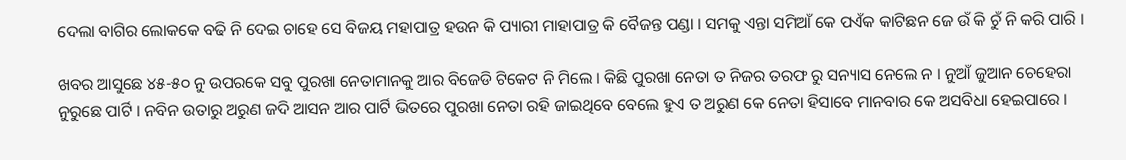ଦେଲା ବାଗିର ଲୋକକେ ବଢି ନି ଦେଇ ଚାହେ ସେ ବିଜୟ ମହାପାତ୍ର ହଉନ କି ପ୍ୟାରୀ ମାହାପାତ୍ର କି ବୈଜନ୍ତ ପଣ୍ଡା । ସମକୁ ଏନ୍ତା ସମିଆଁ କେ ପଏଁକ କାଟିଛନ ଜେ ଉଁ କି ଚୁଁ ନି କରି ପାରି ।

ଖବର ଆସୁଛେ ୪୫-୫୦ ନୁ ଉପରକେ ସବୁ ପୁରଖା ନେତାମାନକୁ ଆର ବିଜେଡି ଟିକେଟ ନି ମିଲେ । କିଛି ପୁରଖା ନେତା ତ ନିଜର ତରଫ ରୁ ସନ୍ୟାସ ନେଲେ ନ । ନୁଆଁ ଜୁଆନ ଚେହେରା ନୁରୁଛେ ପାର୍ଟି । ନବିନ ଉତାରୁ ଅରୁଣ ଜଦି ଆସନ ଆର ପାର୍ଟି ଭିତରେ ପୁରଖା ନେତା ରହି ଜାଇଥିବେ ବେଲେ ହୁଏ ତ ଅରୁଣ କେ ନେତା ହିସାବେ ମାନବାର କେ ଅସବିଧା ହେଇପାରେ ।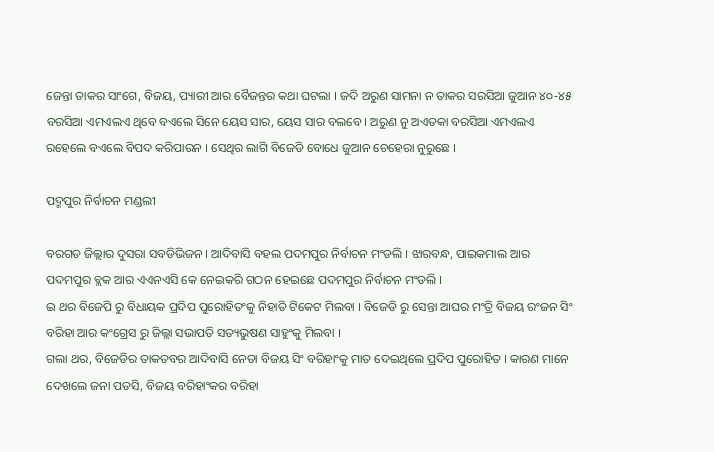ଜେନ୍ତା ତାକର ସାଂଗେ, ବିଜୟ, ପ୍ୟାରୀ ଆର ବୈଜନ୍ତର କଥା ଘଟଲା । ଜଦି ଅରୁଣ ସାମନା ନ ତାକର ସରସିଆ ଜୁଆନ ୪୦-୪୫ ବରସିଆ ଏମଏଲଏ ଥିବେ ବଏଲେ ସିନେ ୟେସ ସାର, ୟେସ ସାର ବଲବେ । ଅରୁଣ ନୁ ଅଏତକା ବରସିଆ ଏମଏଲଏ ରହେଲେ ବଏଲେ ବିପଦ କରିପାରନ । ସେଥିର ଲାଗି ବିଜେଡି ବୋଧେ ଜୁଆନ ଚେହେରା ନୁରୁଛେ ।

ପଦ୍ମପୁର ନିର୍ବାଚନ ମଣ୍ଡଲୀ

ବରଗଡ ଜିଲ୍ଲାର ଦୁସରା ସବଡିଭିଜନ । ଆଦିବାସି ବହଲ ପଦମପୁର ନିର୍ବାଚନ ମଂଡଲି । ଝାରବନ୍ଧ, ପାଇକମାଲ ଆର ପଦମପୁର ବ୍ଲକ ଆର ଏଏନଏସି କେ ନେଇକରି ଗଠନ ହେଇଛେ ପଦମପୁର ନିର୍ବାଚନ ମଂଡଲି ।
ଇ ଥର ବିଜେପି ରୁ ବିଧାୟକ ପ୍ରଦିପ ପୁରୋହିତଂକୁ ନିହାତି ଟିକେଟ ମିଲବା । ବିଜେଡି ରୁ ସେନ୍ତା ଆଘର ମଂତ୍ରି ବିଜୟ ରଂଜନ ସିଂ ବରିହା ଆର କଂଗ୍ରେସ ରୁ ଜିଲ୍ଲା ସଭାପତି ସତ୍ୟଭୁଷଣ ସାହୁଂକୁ ମିଲବା ।
ଗଲା ଥର, ବିଜେଡିର ତାକତବର ଆଦିବାସି ନେତା ବିଜୟ ସିଂ ବରିହାଂକୁ ମାତ ଦେଇଥିଲେ ପ୍ରଦିପ ପୁରୋହିତ । କାରଣ ମାନେ ଦେଖଲେ ଜନା ପଡସି, ବିଜୟ ବରିହାଂକର ବରିହା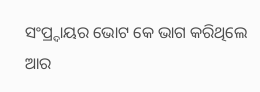ସଂପ୍ର୍ଦାୟର ଭୋଟ କେ ଭାଗ କରିଥିଲେ ଆର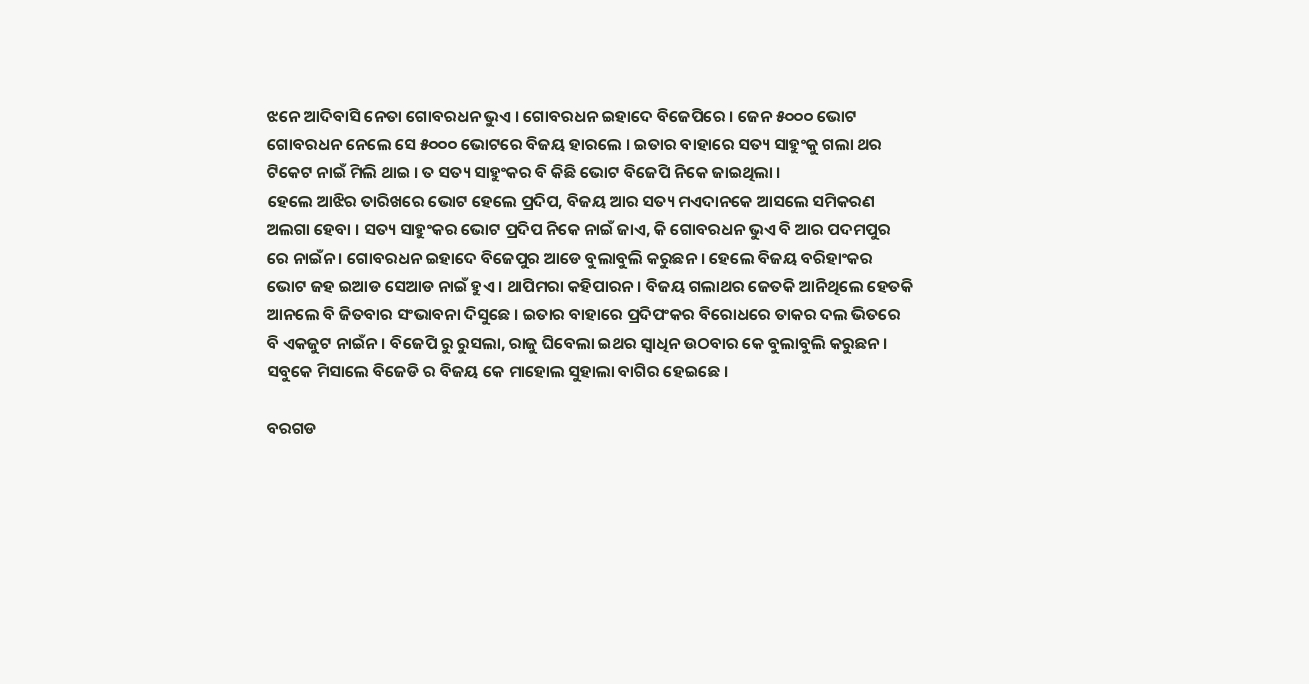ଝନେ ଆଦିବାସି ନେତା ଗୋବରଧନ ଭୁଏ । ଗୋବରଧନ ଇହାଦେ ବିଜେପିରେ । ଜେନ ୫୦୦୦ ଭୋଟ ଗୋବରଧନ ନେଲେ ସେ ୫୦୦୦ ଭୋଟରେ ବିଜୟ ହାରଲେ । ଇତାର ବାହାରେ ସତ୍ୟ ସାହୁଂକୁ ଗଲା ଥର ଟିକେଟ ନାଇଁ ମିଲି ଥାଇ । ତ ସତ୍ୟ ସାହୁଂକର ବି କିଛି ଭୋଟ ବିଜେପି ନିକେ ଜାଇଥିଲା ।
ହେଲେ ଆଝିର ତାରିଖରେ ଭୋଟ ହେଲେ ପ୍ରଦିପ, ବିଜୟ ଆର ସତ୍ୟ ମଏଦାନକେ ଆସଲେ ସମିକରଣ ଅଲଗା ହେବା । ସତ୍ୟ ସାହୁଂକର ଭୋଟ ପ୍ରଦିପ ନିକେ ନାଇଁ ଜାଏ, କି ଗୋବରଧନ ଭୁଏ ବି ଆର ପଦମପୁର ରେ ନାଇଁନ । ଗୋବରଧନ ଇହାଦେ ବିଜେପୁର ଆଡେ ବୁଲାବୁଲି କରୁଛନ । ହେଲେ ବିଜୟ ବରିହାଂକର ଭୋଟ ଜହ ଇଆଡ ସେଆଡ ନାଇଁ ହୁଏ । ଥାପିମରା କହିପାରନ । ବିଜୟ ଗଲାଥର ଜେତକି ଆନିଥିଲେ ହେତକି ଆନଲେ ବି ଜିତବାର ସଂଭାବନା ଦିସୁଛେ । ଇତାର ବାହାରେ ପ୍ରଦିପଂକର ବିରୋଧରେ ତାକର ଦଲ ଭିତରେ ବି ଏକଜୁଟ ନାଇଁନ । ବିଜେପି ରୁ ରୁସଲା, ରାଜୁ ଘିବେଲା ଇଥର ସ୍ୱାଧିନ ଉଠବାର କେ ବୁଲାବୁଲି କରୁଛନ । ସବୁକେ ମିସାଲେ ବିଜେଡି ର ବିଜୟ କେ ମାହୋଲ ସୁହାଲା ବାଗିର ହେଇଛେ ।

ବରଗଡ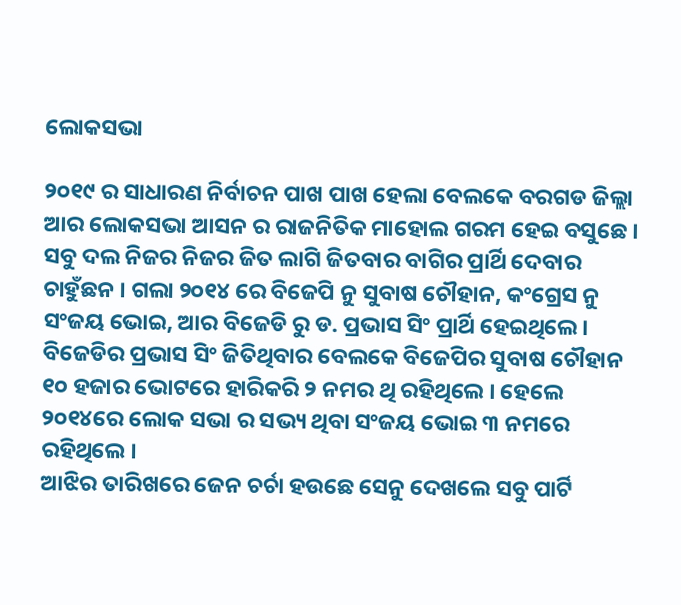ଲୋକସଭା

୨୦୧୯ ର ସାଧାରଣ ନିର୍ବାଚନ ପାଖ ପାଖ ହେଲା ବେଲକେ ବରଗଡ ଜିଲ୍ଲା ଆର ଲୋକସଭା ଆସନ ର ରାଜନିତିକ ମାହୋଲ ଗରମ ହେଇ ବସୁଛେ । ସବୁ ଦଲ ନିଜର ନିଜର ଜିତ ଲାଗି ଜିତବାର ବାଗିର ପ୍ରାର୍ଥି ଦେବାର ଚାହୁଁଛନ । ଗଲା ୨୦୧୪ ରେ ବିଜେପି ନୁ ସୁବାଷ ଚୌହାନ, କଂଗ୍ରେସ ନୁ ସଂଜୟ ଭୋଇ, ଆର ବିଜେଡି ରୁ ଡ. ପ୍ରଭାସ ସିଂ ପ୍ରାର୍ଥି ହେଇଥିଲେ । ବିଜେଡିର ପ୍ରଭାସ ସିଂ ଜିତିଥିବାର ବେଲକେ ବିଜେପିର ସୁବାଷ ଚୌହାନ ୧୦ ହଜାର ଭୋଟରେ ହାରିକରି ୨ ନମର ଥି ରହିଥିଲେ । ହେଲେ ୨୦୧୪ରେ ଲୋକ ସଭା ର ସଭ୍ୟ ଥିବା ସଂଜୟ ଭୋଇ ୩ ନମରେ ରହିଥିଲେ ।
ଆଝିର ତାରିଖରେ ଜେନ ଚର୍ଚା ହଉଛେ ସେନୁ ଦେଖଲେ ସବୁ ପାର୍ଟି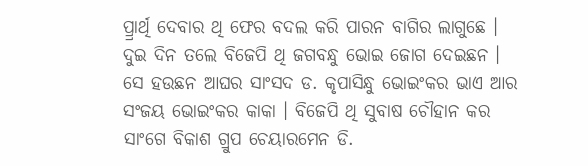ପ୍ର୍ରାର୍ଥି ଦେବାର ଥି ଫେର ବଦଲ କରି ପାରନ ବାଗିର ଲାଗୁଛେ । ଦୁଇ ଦିନ ତଲେ ବିଜେପି ଥି ଜଗବନ୍ଧୁ ଭୋଇ ଜୋଗ ଦେଇଛନ । ସେ ହଉଛନ ଆଘର ସାଂସଦ ଡ. କୃପାସିନ୍ଧୁ ଭୋଇଂକର ଭାଏ ଆର ସଂଜୟ ଭୋଇଂକର କାକା । ବିଜେପି ଥି ସୁବାଷ ଚୌହାନ କର ସାଂଗେ ବିକାଶ ଗ୍ରୁପ ଚେୟାରମେନ ଡି.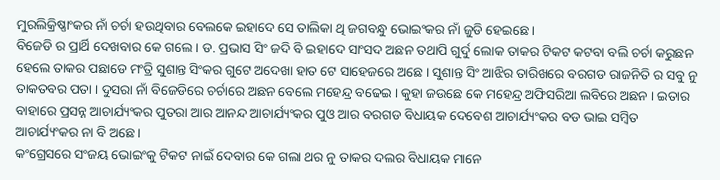ମୁରଲିକ୍ରିଷ୍ଣାଂକର ନାଁ ଚର୍ଚା ହଉଥିବାର ବେଲକେ ଇହାଦେ ସେ ତାଲିକା ଥି ଜଗବନ୍ଧୁ ଭୋଇଂକର ନାଁ ଜୁଡି ହେଇଛେ ।
ବିଜେଡି ର ପ୍ରାର୍ଥି ଦେଖବାର କେ ଗଲେ । ଡ. ପ୍ରଭାସ ସିଂ ଜଦି ବି ଇହାଦେ ସାଂସଦ ଅଛନ ତଥାପି ଗୁର୍ଦୁ ଲୋକ ତାକର ଟିକଟ କଟବା ବଲି ଚର୍ଚା କରୁଛନ ହେଲେ ତାକର ପଛାଡେ ମଂତ୍ରି ସୁଶାନ୍ତ ସିଂକର ଗୁଟେ ଅଦେଖା ହାତ ଟେ ସାହେଜରେ ଅଛେ । ସୁଶାନ୍ତ ସିଂ ଆଝିର ତାରିଖରେ ବରଗଡ ରାଜନିତି ର ସବୁ ନୁ ତାକତବର ପତା । ଦୁସରା ନାଁ ବିଜେଡିରେ ଚର୍ଚାରେ ଅଛନ ବେଲେ ମହେନ୍ଦ୍ର ବଢେଇ । କୁହା ଜଉଛେ କେ ମହେନ୍ଦ୍ର ଅଫିସରିଆ ଲବିରେ ଅଛନ । ଇତାର ବାହାରେ ପ୍ରସନ୍ନ ଆଚାର୍ଯ୍ୟଂକର ପୁତରା ଆର ଆନନ୍ଦ ଆଚାର୍ଯ୍ୟଂକର ପୁଓ ଆର ବରଗଡ ବିଧାୟକ ଦେବେଶ ଆଚାର୍ଯ୍ୟଂକର ବଡ ଭାଇ ସମ୍ବିତ ଆଚାର୍ଯ୍ୟଂକର ନା ବି ଅଛେ ।
କଂଗ୍ରେସରେ ସଂଜୟ ଭୋଇଂକୁ ଟିକଟ ନାଇଁ ଦେବାର କେ ଗଲା ଥର ନୁ ତାକର ଦଲର ବିଧାୟକ ମାନେ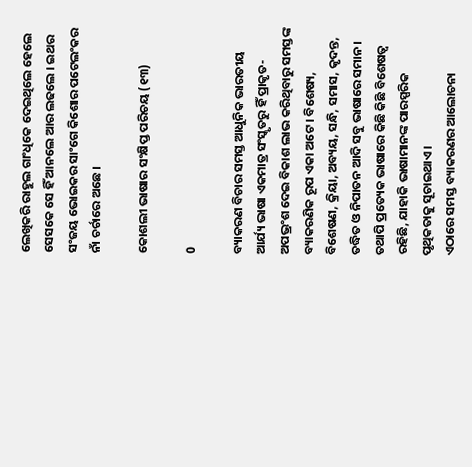ଲେଖିକରି ରାହୁଲ ଗାଂଧିକେ ଦେଇଥିଲେ ହେଲେ ସେସକେ ସେ ହିଁ ଆନଲେ ଆର ଲଢଲେ । ଇଥର ସଂଜୟ ଭୋଇକର ସାଂଗେ କିଶୋର ପଟେଲଂକର ନାଁ ଚର୍ଚାରେ ଅଛେ ।

କୋଶଲୀ ଭାଷାର ସଂକ୍ଷିପ୍ତ ପରିଚୟ (୧୩)

0

ବ୍ୟାକରଣ ବିଚାର ସମସ୍ତ ଆଧୁନିକ ଭାରତୀୟ ଆର୍ଯ୍ୟ ଭାଷା ଏକମାତ୍ର ସଂସ୍କୃତରୁ ହିଁ ପ୍ରାକୃତ-ଅପଭ୍ରଂଶ ଦେଇ ବିକାଶ ଲାଭ କରିଥିବାରୁ ସମସ୍ତଙ୍କ ବ୍ୟାକରଣିକ ରୂପ ଏକା ଅଟେ । ବିଶେଷ୍ୟ, ବିଶେଷଣ, କ୍ରିୟା, ଅବ୍ୟୟ, ସନ୍ଧି, ସମାସ, କୃଦନ୍ତ, ତଦ୍ଧିତ ଓ ନିପାତନ ଆଦି ସବୁ ଭାଷାରେ ସମାନ । ତଥାପି ପ୍ରତ୍ୟେକ ଭାଷାରେ କିଛି କିଛି ବିଶେଷତ୍ୱ ରହିଛି, ଯାହାକି ଭାଷାମାନଙ୍କ ପାରସ୍ପରିକ ପୃଥିକତାକୁ ସୂଚାଇଥାଏ ।
ଏଠାରେ ସମସ୍ତ ବ୍ୟାକରଣର ଆଲୋଚନା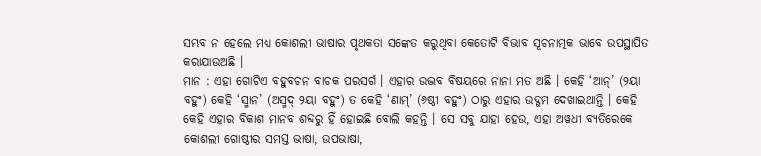ସମ୍ଭବ ନ ହେଲେ ମଧ୍ୟ କୋଶଲୀ ଭାଷାର ପୃଥକତା ସଙ୍କେତ କରୁଥିବା କେତୋଟି ବିଭାବ ସୂଚନାତ୍ମକ ଭାବେ ଉପସ୍ଥାପିତ କରାଯାଉଅଛି ।
ମାନ : ଏହା ଗୋଟିଏ ବହୁବଚନ ବାଚକ ପରସର୍ଗ । ଏହାର ଉଦ୍ଭବ ବିଷୟରେ ନାନା ମତ ଅଛି । କେହି ‘ଆନ୍’ (୨ୟା ବହୁଂ) କେହି ‘ସ୍ମାନ’ (ଅସ୍ମଦ୍ ୨ୟା ବହୁଂ) ତ କେହି ‘ଣାମ୍’ (୬ଷ୍ଠୀ ବହୁଂ) ଠାରୁ ଏହାର ଉଦ୍ଗମ ଦେଖାଇଥାନ୍ତି । କେହି କେହି ଏହାର ବିକାଶ ମାନବ ଶବ୍ଦରୁ ହିଁ ହୋଇଛି ବୋଲି କହନ୍ତି । ସେ ସବୁ ଯାହା ହେଉ, ଏହା ଅୱଧୀ ବ୍ୟତିରେକେ କୋଶଲୀ ଗୋଷ୍ଠୀର ସମସ୍ତ ଭାଷା, ଉପଭାଷା,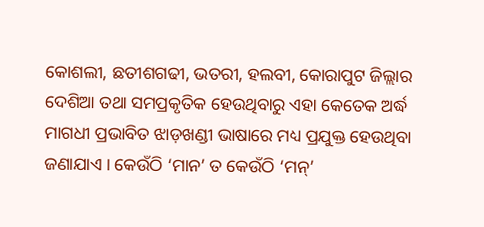କୋଶଲୀ, ଛତୀଶଗଢୀ, ଭତରୀ, ହଲବୀ, କୋରାପୁଟ ଜିଲ୍ଲାର ଦେଶିଆ ତଥା ସମପ୍ରକୃତିକ ହେଉଥିବାରୁ ଏହା କେତେକ ଅର୍ଦ୍ଧ ମାଗଧୀ ପ୍ରଭାବିତ ଝାଡ଼ଖଣ୍ଡୀ ଭାଷାରେ ମଧ୍ୟ ପ୍ରଯୁକ୍ତ ହେଉଥିବା ଜଣାଯାଏ । କେଉଁଠି ‘ମାନ’ ତ କେଉଁଠି ‘ମନ୍’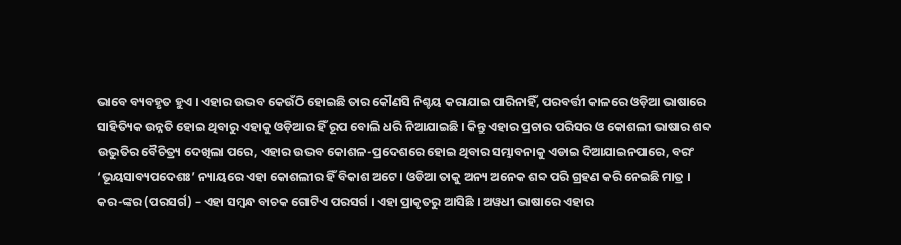ଭାବେ ବ୍ୟବହୃତ ହୁଏ । ଏହାର ଉଦ୍ଭବ କେଉଁଠି ହୋଇଛି ତାର କୌଣସି ନିଶ୍ଚୟ କରାଯାଇ ପାରିନାହିଁ, ପରବର୍ତ୍ତୀ କାଳରେ ଓଡ଼ିଆ ଭାଷାରେ ସାହିତ୍ୟିକ ଉନ୍ନତି ହୋଇ ଥିବାରୁ ଏହାକୁ ଓଡ଼ିଆର ହିଁ ରୂପ ବୋଲି ଧରି ନିଆଯାଇଛି । କିନ୍ତୁ ଏହାର ପ୍ରଚାର ପରିସର ଓ କୋଶଲୀ ଭାଷାର ଶବ୍ଦ ଉଦ୍ଭୁତିର ବୈଚିତ୍ର‌୍ୟ ଦେଖିଲା ପରେ, ଏହାର ଉଦ୍ଭବ କୋଶଳ-ପ୍ରଦେଶରେ ହୋଇ ଥିବାର ସମ୍ଭାବନାକୁ ଏଡାଇ ଦିଆଯାଇନପାରେ, ବରଂ ‘ଭୂୟସାବ୍ୟପଦେଶଃ’ ନ୍ୟାୟରେ ଏହା କୋଶଲୀର ହିଁ ବିକାଶ ଅଟେ । ଓଡିଆ ତାକୁ ଅନ୍ୟ ଅନେକ ଶବ୍ଦ ପରି ଗ୍ରହଣ କରି ନେଇଛି ମାତ୍ର ।
କର-ଙ୍କର (ପରସର୍ଗ) – ଏହା ସମ୍ବନ୍ଧ ବାଚକ ଗୋଟିଏ ପରସର୍ଗ । ଏହା ପ୍ରାକୃତରୁ ଆସିଛି । ଅୱଧୀ ଭାଷାରେ ଏହାର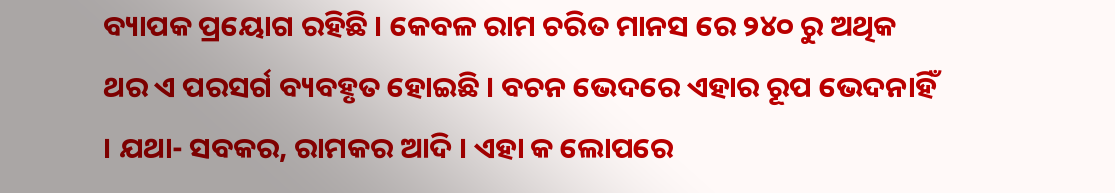ବ୍ୟାପକ ପ୍ରୟୋଗ ରହିଛି । କେବଳ ରାମ ଚରିତ ମାନସ ରେ ୨୪୦ ରୁ ଅଥିକ ଥର ଏ ପରସର୍ଗ ବ୍ୟବହୃତ ହୋଇଛି । ବଚନ ଭେଦରେ ଏହାର ରୂପ ଭେଦନାହିଁ । ଯଥା- ସବକର, ରାମକର ଆଦି । ଏହା କ ଲୋପରେ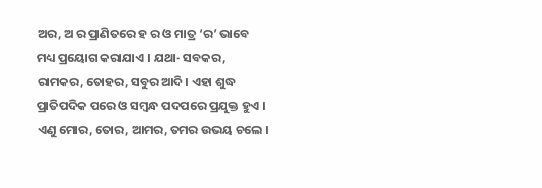ଅର, ଅ ର ପ୍ରାଣିତରେ ହ ର ଓ ମାତ୍ର ‘ର’ ଭାବେ ମଧ୍ୟ ପ୍ରୟୋଗ କରାଯାଏ । ଯଥା- ସବକର, ରାମକର, ତୋହର, ସବୁର ଆଦି । ଏହା ଶୁଦ୍ଧ ପ୍ରାତିପଦିକ ପରେ ଓ ସମ୍ବନ୍ଧ ପଦପରେ ପ୍ରଯୁକ୍ତ ହୁଏ । ଏଣୁ ମୋର, ତୋର, ଆମର, ତମର ଉଭୟ ଚଲେ ।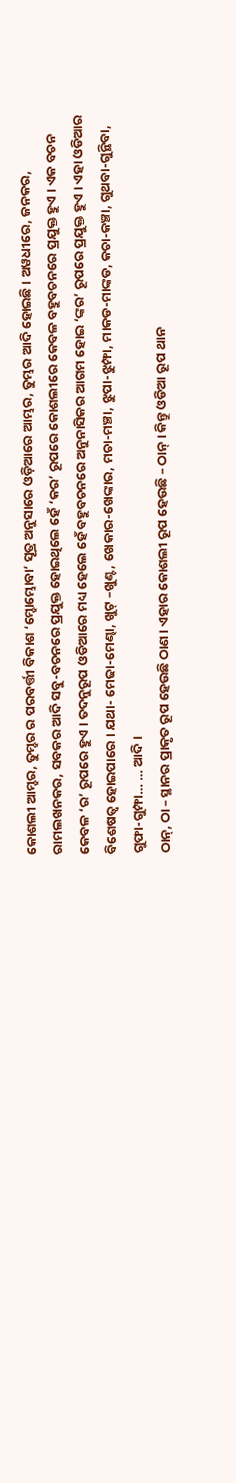କୋଶଲୀ ଆମ୍ହର, ତୁମ୍ହର ର ପରବର୍ତ୍ତୀ ବିକାଶ ‘ମ୍ହୋମ୍ଭୋବା’ ସୂତ୍ର ଅନୁସାରେ ଓଡ଼ିଆରେ ଆମ୍ଭର, ତୁମ୍ଭର ଆଦି ହୋଇଛି । ଅୱଧୀରେ, ଜନକର, ରାମଲଖନକର, ସବକର ଆଦି ସବୁ-ବଚନରେ ପ୍ରଯୁକ୍ତ ହୋଇଥିଲେ ହେଁ ‘କର’ ରୂପରେ କୋଶଲୀରେ କେବଳ ବହୁବଚନରେ ପ୍ରଯୁକ୍ତ ହୁଏ । ଏକ ବଚନ କେବଳ ‘ର’ ରୂପରେ ହୁଏ । ତଦନୁରୂପ ଓଡିଆରେ ମଧ୍ୟ ହେଲେ ହେଁ ବହୁବଚନରେ ଅନୁନାସିକର ଆଗମ ହୋଇ ‘ଙ୍କର’ ରୂପରେ ପ୍ରଯୁକ୍ତ ହୁଏ । ଏହା ଓଡିଆର ବିଶେଷତ୍ୱ ହୋଇପାରେ । ଯଥା- ମେଢା-ମେଣ୍ଢା, ଖୁଟ୍ –ଖୁଣ୍ଟ, ଖେକାର-ଖେଙ୍କାର, ମଚା-ମଞ୍ଚା, ଝୁପା-ଝୁମ୍ଫା, ମାକଡ-ମାଙ୍କଡ, କଚା-କଞ୍ଚା, ଗୁଥବା-ଗୁନ୍ଥିବା, ଗୁଫା-ଗୁମ୍ଫା… … ଆଦି ।
ଠାନ୍, ଠା – ସ୍ଥାନର ପ୍ରାକୃତ ରୂପ ହେଉଛି ଠାଣ । ଏହାର କୋଶଲୀ ରୂପ ହେଉଛି – ଠାନ୍ । କିନ୍ତୁ ଓଡିଆ ରୂପ ଥାନ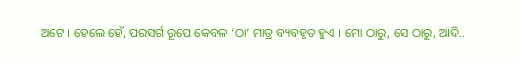ଅଟେ । ହେଲେ ହେଁ, ପରସର୍ଗ ରୂପେ କେବଳ ‘ଠା’ ମାତ୍ର ବ୍ୟବହୃତ ହୁଏ । ମୋ ଠାରୁ, ସେ ଠାରୁ, ଆଦି..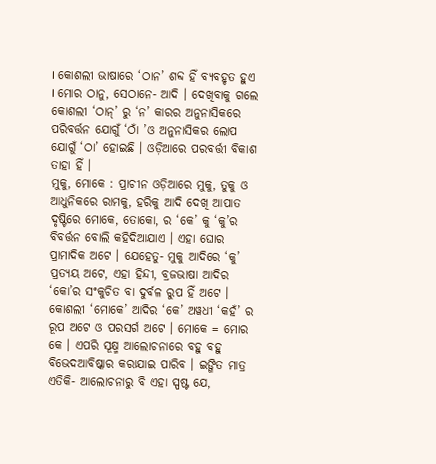। କୋଶଲୀ ଭାଷାରେ ‘ଠାନ’ ଶବ୍ଦ ହିଁ ବ୍ୟବହୃତ ହୁଏ । ମୋର ଠାନୁ, ସେଠାନେ- ଆଦି । ଦେଖିବାକୁ ଗଲେ କୋଶଲୀ ‘ଠାନ୍’ ରୁ ‘ନ’ କାରର ଅନୁନାସିକରେ ପରିବର୍ତ୍ତନ ଯୋଗୁଁ ‘ଠାଁ ’ଓ ଅନୁନାସିକର ଲୋପ ଯୋଗୁଁ ‘ଠା’ ହୋଇଛି । ଓଡ଼ିଆରେ ପରବର୍ତ୍ତୀ ବିକାଶ ତାହା ହିଁ ।
ମୁକୁ, ମୋକେ : ପ୍ରାଚୀନ ଓଡ଼ିଆରେ ମୁକୁ, ତୁକୁ ଓ ଆଧୁନିକରେ ରାମକୁ, ହରିକୁ ଆଦି ଦେଖି ଆପାତ ଦୃଷ୍ଟିରେ ମୋକେ, ତୋକୋ, ର ‘କେ’ କୁ ‘କୁ’ର ବିବର୍ତ୍ତନ ବୋଲି କହିଦିଆଯାଏ । ଏହା ଘୋର ପ୍ରାମାଦିକ ଅଟେ । ଯେହେତୁ- ମୁକୁ ଆଦିରେ ‘କୁ’ ପ୍ରତ୍ୟୟ ଅଟେ, ଏହା ହିନ୍ଦୀ, ବ୍ରଜଭାଷା ଆଦିର ‘କୋ’ର ସଂକୁଚିତ ବା ଦୁର୍ବଳ ରୁପ ହିଁ ଅଟେ । କୋଶଲୀ ‘ମୋକେ’ ଆଦିର ‘କେ’ ଅୱଧୀ ‘କହଁ’ ର ରୂପ ଅଟେ ଓ ପରସର୍ଗ ଅଟେ । ମୋକେ = ମୋର କେ । ଏପରି ସୂକ୍ଷ୍ମ ଆଲୋଚନାରେ ବହୁ ବହୁ ବିଭେଦଆବିଷ୍କାର କରାଯାଇ ପାରିବ । ଇଙ୍ଗିତ ମାତ୍ର ଏତିକି- ଆଲୋଚନାରୁ ବି ଏହା ସ୍ପଷ୍ଟ ଯେ,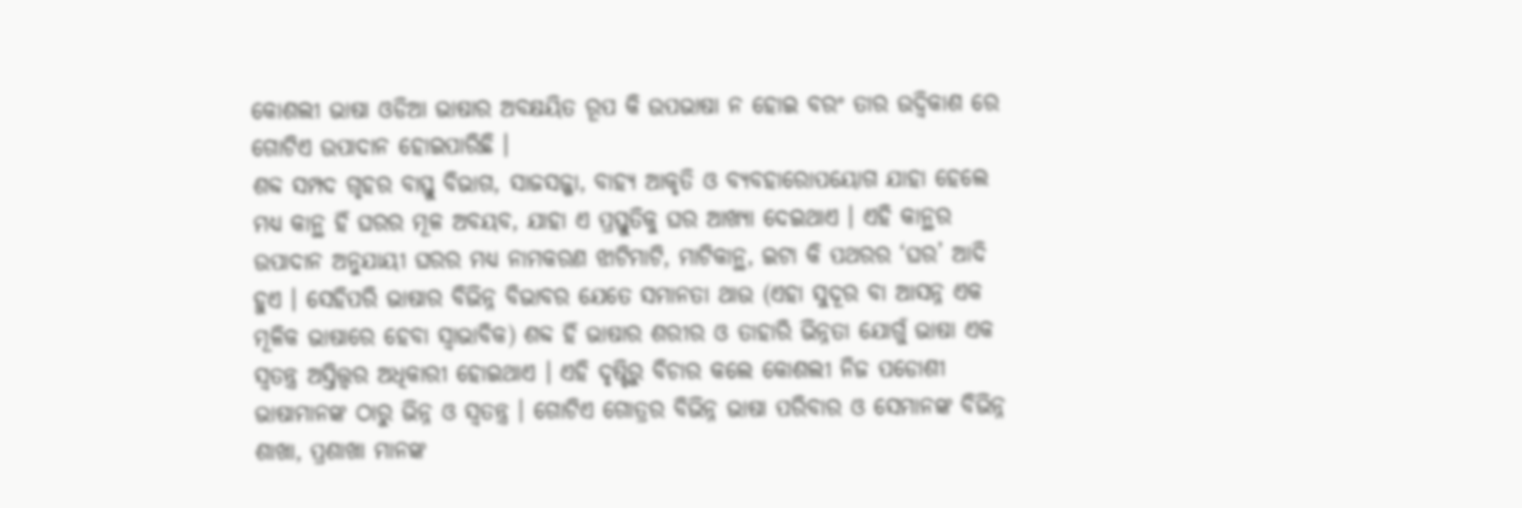କୋଶଲୀ ଭାଷା ଓଡିଆ ଭାଷାର ଅବକ୍ଷୟିତ ରୂପ କି ଉପଭାଷା ନ ହୋଇ ବରଂ ତାର ଉଦ୍ବିକାଶ ରେ ଗୋଟିଏ ଉପାଦାନ ହୋଇପାରିଛି ।
ଶବ୍ଦ ସମ୍ପଦ ଗୃହର ବାସ୍ତୁ ବିଭାଗ, ସାଜସଜ୍ଜା, ବାହ୍ୟ ଆକୃତି ଓ ବ୍ୟବହାରୋପୟୋଗ ଯାହା ହେଲେ ମଧ୍ୟ କାନ୍ଥ ହିଁ ଘରର ମୂଳ ଅବୟବ, ଯାହା ଏ ପ୍ରସ୍ତୁତିକୁ ଘର ଆଖ୍ୟା ଦେଇଥାଏ । ଏହି କାନ୍ଥର ଉପାଦାନ ଅନୁଯାୟୀ ଘରର ମଧ୍ୟ ନାମକରଣ ଝାଟିମାଟି, ମାଟିକାନ୍ଥ, ଇଟା କି ପଥରର ‘ଘର’ ଆଦି ହୁଏ । ସେହିପରି ଭାଷାର ବିଭିନ୍ନ ବିଭାବର ଯେତେ ସମାନତା ଥାଉ (ଏହା ସୁଦୂର ବା ଆସନ୍ନ ଏକ ମୂଳିକ ଭାଷାରେ ହେବା ସ୍ୱାଭାବିକ) ଶବ୍ଦ ହିଁ ଭାଷାର ଶରୀର ଓ ତାହାରି ଭିନ୍ନତା ଯୋଗୁଁ ଭାଷା ଏକ ସ୍ୱତନ୍ତ୍ର ଅସ୍ତିତ୍ତ୍ୱର ଅଧିକାରୀ ହୋଇଥାଏ । ଏହି ଦୃଷ୍ଟିରୁ ବିଚାର କଲେ କୋଶଲୀ ନିଜ ପଡୋଶୀ ଭାଷାମାନଙ୍କ ଠାରୁ ଭିନ୍ନ ଓ ସ୍ୱତନ୍ତ୍ର । ଗୋଟିଏ ଗୋତ୍ରର ବିଭିନ୍ନ ଭାଷା ପରିବାର ଓ ସେମାନଙ୍କ ବିଭିନ୍ନ ଶାଖା, ପ୍ରଶାଖା ମାନଙ୍କ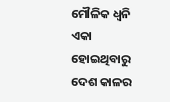ମୌଳିକ ଧ୍ୱନି ଏକା ହୋଇଥିବାରୁ ଦେଶ କାଳର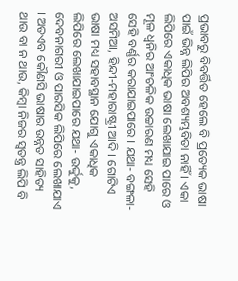ପ୍ରଭାବରୁ ବିବର୍ତ୍ତିତ ହେଲେ ବି ପ୍ରତ୍ୟେକ ଭାଷା ପାଇଁ ଭିନ୍ନ ଲିପିର ଅବଶ୍ୟମ୍ଭବିତା ନାହିଁ । ଏକା ଲିପିରେ ଏକାଧିକ ଭାଷା ଲେଖାଯାଇ ପାରେ ଓ ମୂଳ ଧ୍ୱନିର ଆଂଚଳିକ ଉଚ୍ଚାରଣ ମଧ୍ୟ ସେହି ସେହି ବର୍ଣ୍ଣର କରାଯାଇପାରେ । ଯଥା- ବଙ୍ଗଳା-ଅସମିଆ, ହିନ୍ଦୀ-ମହାରାଷ୍ଟ୍ରୀ ଆଦି । ଗୋଟିଏ ଭାଷା ମଧ୍ୟ ସହାବସ୍ଥାନ ଯୋଗୁ ଏକାଧିକ ଲିପିରେ ଲେଖାଯାଇପାରେ ଯଥା- ଉର୍ଦ୍ଦୁକୁ, ଦେବନାଗରୀ ଓ ପାରସିକ ଲିପିରେ ଲେଖାଯାଏ । ଅତଏବ କୌଣସି ଭାଷାର ଉନ୍ନତ ସାହିତ୍ୟ ଥାଉ ବା ନ ଥାଉ, କିମ୍ବା ନିଜର ସ୍ୱତନ୍ତ୍ର ଲିପି ବି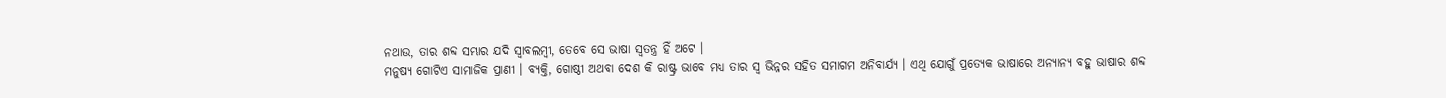ନଥାଉ, ତାର ଶବ୍ଦ ସମ୍ଭାର ଯଦି ସ୍ୱାବଲମ୍ବୀ, ତେବେ ସେ ଭାଷା ସ୍ୱତନ୍ତ୍ର ହିଁ ଅଟେ ।
ମନୁଷ୍ୟ ଗୋଟିଏ ସାମାଜିକ ପ୍ରାଣୀ । ବ୍ୟକ୍ତି, ଗୋଷ୍ଠୀ ଅଥବା ଦେଶ କି ରାଷ୍ଟ୍ର ଭାବେ ମଧ୍ୟ ତାର ସ୍ୱ ଭିନ୍ନର ସହିତ ସମାଗମ ଅନିବାର୍ଯ୍ୟ । ଏଥି ଯୋଗୁଁ ପ୍ରତ୍ୟେକ ଭାଷାରେ ଅନ୍ୟାନ୍ୟ ବହୁ ଭାଷାର ଶବ୍ଦ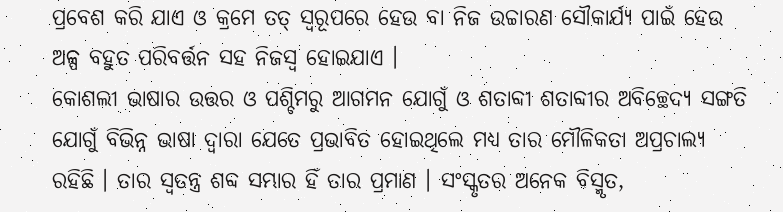ପ୍ରବେଶ କରି ଯାଏ ଓ କ୍ରମେ ତତ୍ ସ୍ୱରୂପରେ ହେଉ ବା ନିଜ ଉଚ୍ଚାରଣ ସୌକାର୍ଯ୍ୟ ପାଇଁ ହେଉ ଅଳ୍ପ ବହୁତ ପରିବର୍ତ୍ତନ ସହ ନିଜସ୍ୱ ହୋଇଯାଏ ।
କୋଶଲୀ ଭାଷାର ଉତ୍ତର ଓ ପଶ୍ଚିମରୁ ଆଗମନ ଯୋଗୁଁ ଓ ଶତାବ୍ଦୀ ଶତାବ୍ଦୀର ଅବିଚ୍ଛେଦ୍ୟ ସଙ୍ଗତି ଯୋଗୁଁ ବିଭିନ୍ନ ଭାଷା ଦ୍ୱାରା ଯେତେ ପ୍ରଭାବିତ ହୋଇଥିଲେ ମଧ୍ୟ ତାର ମୌଳିକତା ଅପ୍ରଚାଲ୍ୟ ରହିଛି । ତାର ସ୍ୱତନ୍ତ୍ର ଶବ୍ଦ ସମ୍ଭାର ହିଁ ତାର ପ୍ରମାଣ । ସଂସ୍କୃତର ଅନେକ ବିସ୍ମୃତ,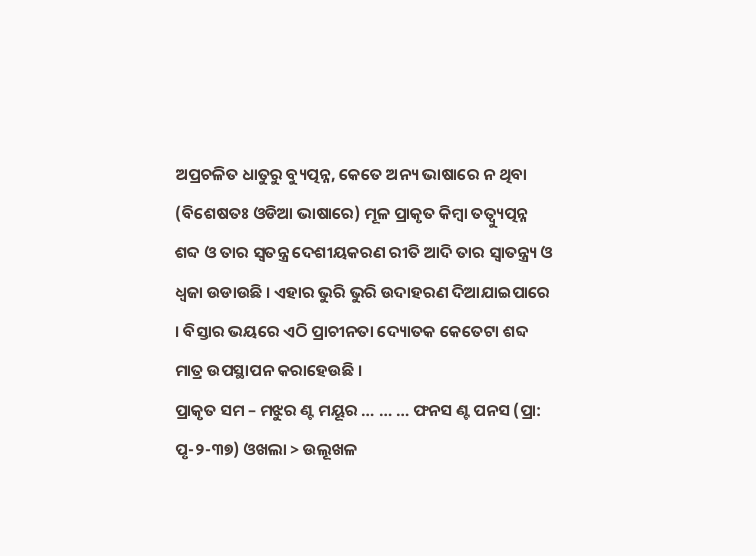ଅପ୍ରଚଳିତ ଧାତୁରୁ ବ୍ୟୁତ୍ପନ୍ନ, କେତେ ଅନ୍ୟ ଭାଷାରେ ନ ଥିବା (ବିଶେଷତଃ ଓଡିଆ ଭାଷାରେ) ମୂଳ ପ୍ରାକୃତ କିମ୍ବା ତତ୍ବ୍ୟୁତ୍ପନ୍ନ ଶବ୍ଦ ଓ ତାର ସ୍ୱତନ୍ତ୍ର ଦେଶୀୟକରଣ ରୀତି ଆଦି ତାର ସ୍ୱାତନ୍ତ୍ର‌୍ୟ ଓ ଧ୍ୱଜା ଉଡାଉଛି । ଏହାର ଭୁରି ଭୁରି ଉଦାହରଣ ଦିଆଯାଇପାରେ । ବିସ୍ତାର ଭୟରେ ଏଠି ପ୍ରାଚୀନତା ଦ୍ୟୋତକ କେତେଟା ଶବ୍ଦ ମାତ୍ର ଉପସ୍ଥାପନ କରାହେଉଛି ।
ପ୍ରାକୃତ ସମ – ମଝୁର ଣ୍ଟ ମୟୂର … … … ଫନସ ଣ୍ଟ ପନସ (ପ୍ରା: ପୃ-୨-୩୭) ଓଖଲା > ଉଲୂଖଳ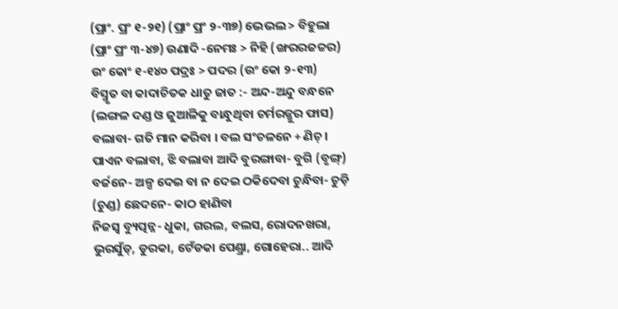(ପ୍ରାଂ. ପ୍ରଂ ୧-୨୧) (ପ୍ରାଂ ପ୍ରଂ ୨-୩୭) ଭେଭଲ > ବିହୁଲା (ପ୍ରାଂ ପ୍ରଂ ୩-୪୭) ଉଣାଦି -ନେମଃ > ନିହି (ଙ୍ଖରରଜଚ୍ଚର) ଉଂ କୋଂ ୧-୧୪୦ ପଦ୍ରଃ > ପଦର (ଉଂ କୋ ୨-୧୩)
ବିସ୍ମୃତ ବା କାଦାଚିତକ ଧାତୁ ଜାତ :- ଅନ୍ଦ-ଅନ୍ଦୁ ବନ୍ଧନେ (ଲଙ୍ଗଳ ଦଣ୍ଡ ଓ ଜୁଆଳିକୁ ବାନ୍ଧୁଥିବା ଚର୍ମରଜ୍ଜୁର ଫାସ) ବଲାବା- ଗତି ମାନ କରିବା । ବଲ ସଂଚଳନେ + ଣିଚ୍ । ପାଏନ ବଲାବା, ଝି ବଲାବା ଆଦି ବୁରଙ୍ଗାବା- ବୁଗି (ବୃଙ୍ଗ୍) ବର୍ଜନେ- ଅଳ୍ପ ଦେଇ ବା ନ ଦେଇ ଠକିଦେବା ଚୁନ୍ଧିବା- ଚୁଡ଼ି (ଚୁଣ୍ଡ) ଛେଦନେ- କାଠ ହାଣିବା
ନିଜସ୍ୱ ବ୍ୟୁତ୍ପନ୍ନ- ଧୁକା, ଗରଲ, ବଲସ, ରୋଦନଖରା, ଭୁରସୁଁଡ୍, ଡୁରକା, ଟେଁଡକା ପେଣ୍ଡ୍ରା, ଗୋହେରା.. ଆଦି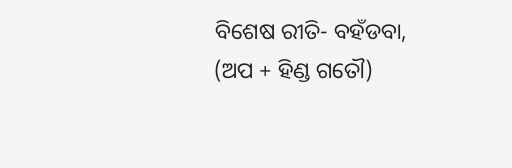ବିଶେଷ ରୀତି- ବହଁଡବା, (ଅପ + ହିଣ୍ଡ ଗତୌ)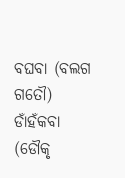ବଘବା (ବଲଗ ଗତୌ) ଡାଁହଁକବା (ଡୌକୃ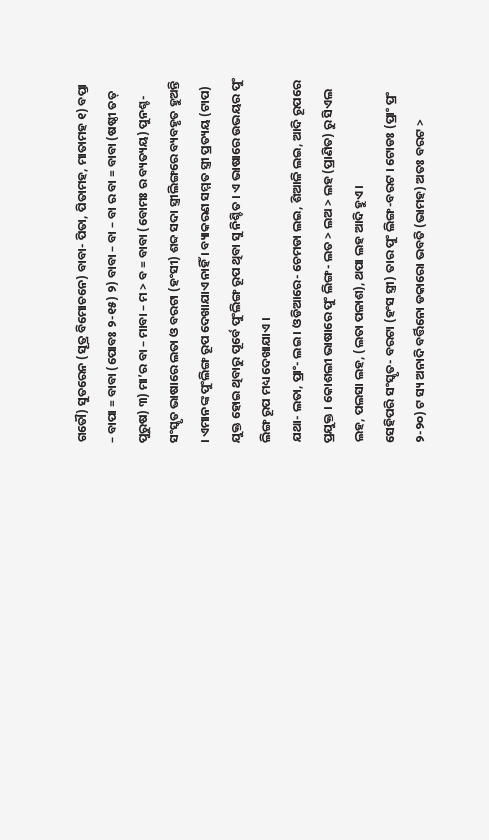ଗତୌ) ସୁତରେନ (ସୂତ୍ର ବିମୋଚନେ) ବାବା- ପିତା, ପିତାମହ, ମାତାମହ ୧) ବପ୍ତା – ବାପା = ବାବା (ପୋବଃ ୨-୧୫) ୨) ବାବା – ବା – ବା ର ବା = ବାବା (ଷଷ୍ଠୀ ତତ୍ ପୁରୁଷ) ୩) ମା’ର ବା – ମାବା – ମ > ବ = ବାବା (ବୋମଃ ର ବ୍ୟତ୍ୟୟ) ପୁନଶ୍ଚ- ସଂସ୍କୃତ ଭାଷାରେ ଲତା ଓ ବରଟା (ହଂସୀ) ଶବ୍ଦ ସଦା ସ୍ତ୍ରୀଲିଙ୍ଗରେ ବ୍ୟବହୃତ ହୁଅନ୍ତି । ଏମାନଙ୍କ ପୁଂଲିଙ୍ଗ ରୂପ ଦେଖାଯାଏ ନାହିଁ । ବ୍ୟାକରଣ ସମ୍ମତ ସ୍ତ୍ରୀ ପ୍ରତ୍ୟୟ (ଟାପ) ଯୁକ୍ତ ହୋଇ ଥିବାରୁ ପୂର୍ବେ ପୁଂଲିଙ୍ଗ ରୂପ ଥିବା ସୁ ନିଶ୍ଚିତ । ଏ ଭାଷାରେ ଉଭୟର ପୁଂ ଲିଙ୍ଗ ରୂପ ମଧ୍ୟ ଦେଖାଯାଏ ।
ଯଥା- ଲତା, ପ୍ରାଂ- ଲଇ । ଓଡିଆରେ- ଚେମଡା ଲଇ, ଶିଆଳି ଲଇ, ଆଦି ରୂପରେ ପ୍ରଯୁକ୍ତ । କୋଶଲୀ ଭାଷାରେ ପୁଂ ଲିଙ୍ଗ- ଲତ > ଲଅ > ଲହ (ପ୍ରାଣିତ) ରୁ ସିଏଲ ଲହ, ପଲସା ଲହ, (ଲତା ପଳାଶ), ଥପା ଲହ ଆଦି ହୁଏ ।
ସେହିପରି ସଂସ୍କୃତ- ବରଟା (ହଂସ ସ୍ତ୍ରୀ) ତାର ପୁଂ ଲିଙ୍ଗ-ବରଟ । ଟୋଡଃ (ପ୍ରାଂ ପ୍ରଂ ୨-୨୦) ଟ ସ୍ୟ ଅନାଦି ବର୍ତ୍ତିନୋ ଡକାରୋ ଭବତି (ଭାମହ) ଅତଃ ବରଟ >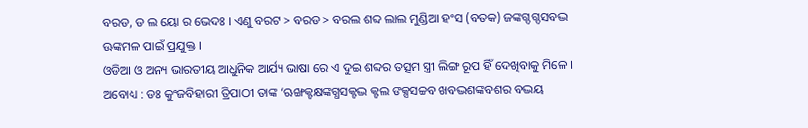ବରଡ, ଡ ଲ ୟୋ ର ଭେଦଃ । ଏଣୁ ବରଟ > ବରଡ > ବରଲ ଶବ୍ଦ ଲାଲ ମୁଣ୍ଡିଆ ହଂସ (ବତକ) ଜଙ୍କଗ୍ଦଗ୍ଦସବଦ୍ଭ ଊଙ୍କମଳ ପାଇଁ ପ୍ରଯୁକ୍ତ ।
ଓଡିଆ ଓ ଅନ୍ୟ ଭାରତୀୟ ଆଧୁନିକ ଆର୍ଯ୍ୟ ଭାଷା ରେ ଏ ଦୁଇ ଶବ୍ଦର ତତ୍ସମ ସ୍ତ୍ରୀ ଲିଙ୍ଗ ରୂପ ହିଁ ଦେଖିବାକୁ ମିଳେ ।
ଅବୋଧ୍ୟ : ଡଃ କୁଂଜବିହାରୀ ତ୍ରିପାଠୀ ତାଙ୍କ ‘ଋଙ୍ଖକ୍ଟକ୍ଷଙ୍କଗ୍ଧସକ୍ଟଦ୍ଭ କ୍ଟଲ ଙକ୍ସସଚ୍ଚବ ଖବଦ୍ଭଶଙ୍କବଶର ବଦ୍ଭୟ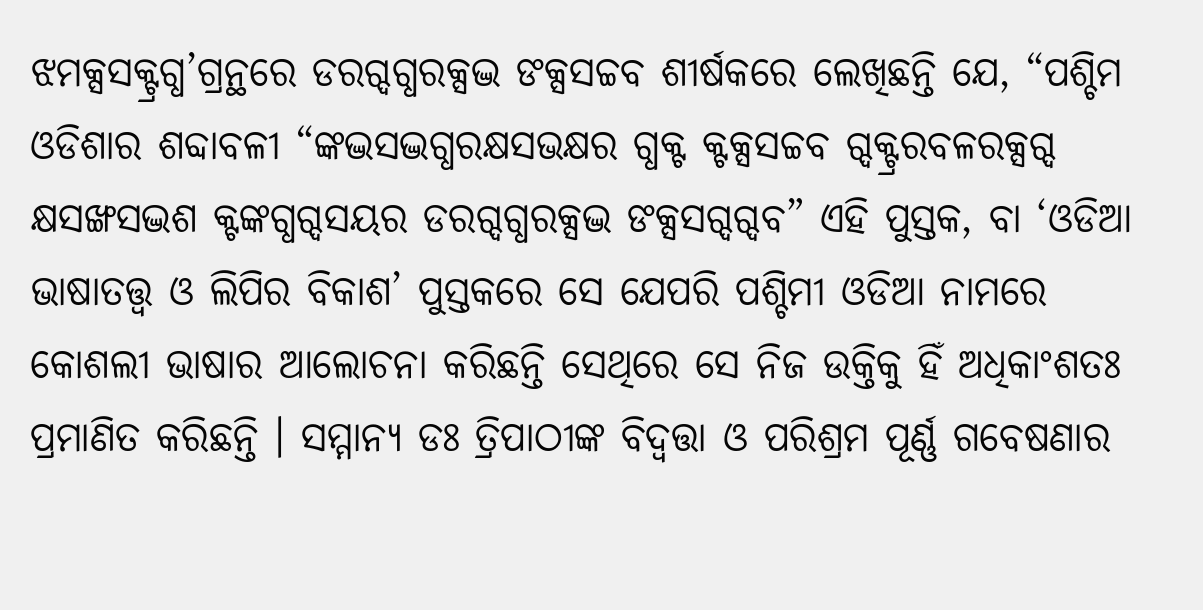ଝମକ୍ସସକ୍ଟ୍ରଗ୍ଧ’ଗ୍ରନ୍ଥରେ ଡରଗ୍ଦଗ୍ଧରକ୍ସଦ୍ଭ ଙକ୍ସସଚ୍ଚବ ଶୀର୍ଷକରେ ଲେଖିଛନ୍ତି ଯେ, “ପଶ୍ଚିମ ଓଡିଶାର ଶବ୍ଦାବଳୀ “ଙ୍କଦ୍ଭସଦ୍ଭଗ୍ଧରକ୍ଷସଭକ୍ଷର ଗ୍ଧକ୍ଟ କ୍ଟକ୍ସସଚ୍ଚବ ଗ୍ଦକ୍ଟ୍ରରବଳରକ୍ସଗ୍ଦ କ୍ଷସଙ୍ଖସଦ୍ଭଶ କ୍ଟଙ୍କଗ୍ଧଗ୍ଦସୟର ଡରଗ୍ଦଗ୍ଧରକ୍ସଦ୍ଭ ଙକ୍ସସଗ୍ଦଗ୍ଦବ” ଏହି ପୁସ୍ତକ, ବା ‘ଓଡିଆ ଭାଷାତତ୍ତ୍ୱ ଓ ଲିପିର ବିକାଶ’ ପୁସ୍ତକରେ ସେ ଯେପରି ପଶ୍ଚିମୀ ଓଡିଆ ନାମରେ କୋଶଲୀ ଭାଷାର ଆଲୋଚନା କରିଛନ୍ତି ସେଥିରେ ସେ ନିଜ ଉକ୍ତିକୁ ହିଁ ଅଧିକାଂଶତଃ ପ୍ରମାଣିତ କରିଛନ୍ତି । ସମ୍ମାନ୍ୟ ଡଃ ତ୍ରିପାଠୀଙ୍କ ବିଦ୍ୱତ୍ତା ଓ ପରିଶ୍ରମ ପୂର୍ଣ୍ଣ ଗବେଷଣାର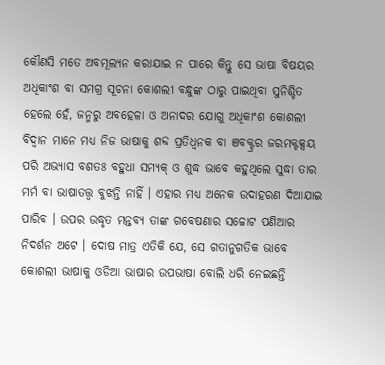କୌଣସି ମତେ ଅବମୂଲ୍ୟନ କରାଯାଇ ନ ପାରେ କିନ୍ତୁ ସେ ଭାଷା ବିଷୟର ଅଧିକାଂଶ ବା ସମଗ୍ର ସୂଚନା କୋଶଲୀ ବନ୍ଧୁଙ୍କ ଠାରୁ ପାଇଥିବା ସୁନିଶ୍ଚିତ ହେଲେ ହେଁ, ଜନ୍ମରୁ ଅବହେଳା ଓ ଅନାଦର ଯୋଗୁ ଅଧିକାଂଶ କୋଶଲୀ ବିଦ୍ୱାନ ମାନେ ମଧ୍ୟ ନିଜ ଭାଷାକୁ ଶବ୍ଦ ପ୍ରତିଧ୍ୱନକ ବା ଞବକ୍ଟ୍ରର ଜରମକ୍ଟକ୍ସୟ ପରି ଅଭ୍ୟାସ ବଶତଃ ବହୁଧା ସମ୍ୟକ୍ ଓ ଶୁଦ୍ଧ ଭାବେ କହୁଥିଲେ ସୁଦ୍ଧା ତାର ମର୍ମ ବା ଭାଷାତତ୍ତ୍ୱ ବୁଝନ୍ତି ନାହିଁ । ଏହାର ମଧ୍ୟ ଅନେକ ଉଦାହରଣ ଦିଆଯାଇ ପାରିବ । ଉପର ଉଦ୍ଧୃତ ମନ୍ତବ୍ୟ ତାଙ୍କ ଗବେଷଣାର ସଚ୍ଚୋଟ ପଣିଆର ନିଦର୍ଶନ ଅଟେ । ଦୋଷ ମାତ୍ର ଏତିକି ଯେ, ସେ ଗତାନୁଗତିକ ଭାବେ କୋଶଲୀ ଭାଷାକୁ ଓଡିଆ ଭାଷାର ଉପଭାଷା ବୋଲି ଧରି ନେଇଛନ୍ତି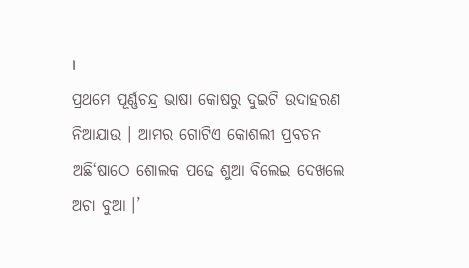।
ପ୍ରଥମେ ପୂର୍ଣ୍ଣଚନ୍ଦ୍ର ଭାଷା କୋଷରୁ ଦୁଇଟି ଉଦାହରଣ ନିଆଯାଉ । ଆମର ଗୋଟିଏ କୋଶଲୀ ପ୍ରବଚନ ଅଛି‘ଷାଠେ ଶୋଲକ ପଢେ ଶୁଆ ବିଲେଇ ଦେଖଲେ ଅଚା ବୁଆ ।’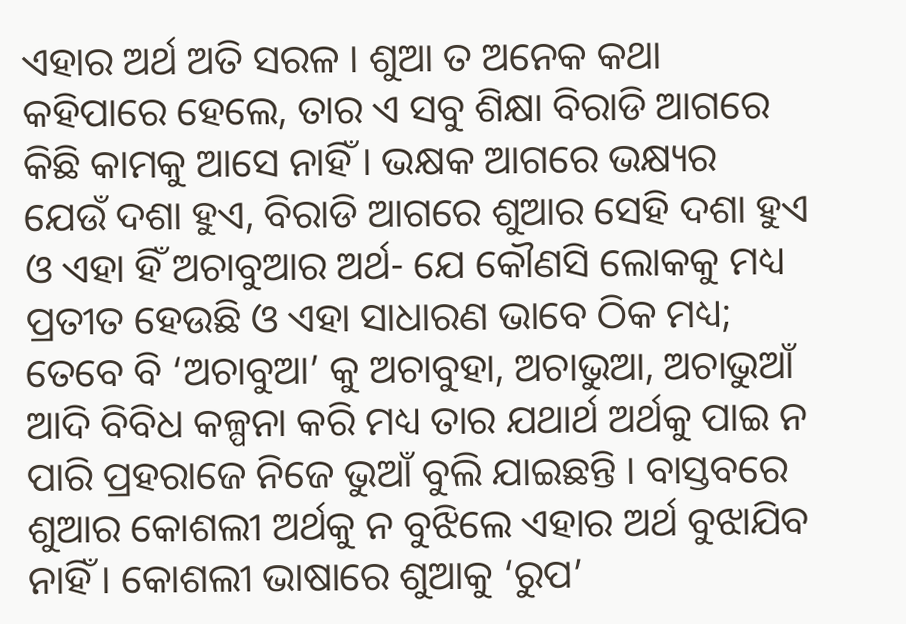ଏହାର ଅର୍ଥ ଅତି ସରଳ । ଶୁଆ ତ ଅନେକ କଥା କହିପାରେ ହେଲେ, ତାର ଏ ସବୁ ଶିକ୍ଷା ବିରାଡି ଆଗରେ କିଛି କାମକୁ ଆସେ ନାହିଁ । ଭକ୍ଷକ ଆଗରେ ଭକ୍ଷ୍ୟର ଯେଉଁ ଦଶା ହୁଏ, ବିରାଡି ଆଗରେ ଶୁଆର ସେହି ଦଶା ହୁଏ ଓ ଏହା ହିଁ ଅଚାବୁଆର ଅର୍ଥ- ଯେ କୌଣସି ଲୋକକୁ ମଧ୍ୟ ପ୍ରତୀତ ହେଉଛି ଓ ଏହା ସାଧାରଣ ଭାବେ ଠିକ ମଧ୍ୟ; ତେବେ ବି ‘ଅଚାବୁଆ’ କୁ ଅଚାବୁହା, ଅଚାଭୁଆ, ଅଚାଭୁଆଁ ଆଦି ବିବିଧ କଳ୍ପନା କରି ମଧ୍ୟ ତାର ଯଥାର୍ଥ ଅର୍ଥକୁ ପାଇ ନ ପାରି ପ୍ରହରାଜେ ନିଜେ ଭୁଆଁ ବୁଲି ଯାଇଛନ୍ତି । ବାସ୍ତବରେ ଶୁଆର କୋଶଲୀ ଅର୍ଥକୁ ନ ବୁଝିଲେ ଏହାର ଅର୍ଥ ବୁଝାଯିବ ନାହିଁ । କୋଶଲୀ ଭାଷାରେ ଶୁଆକୁ ‘ରୁପ’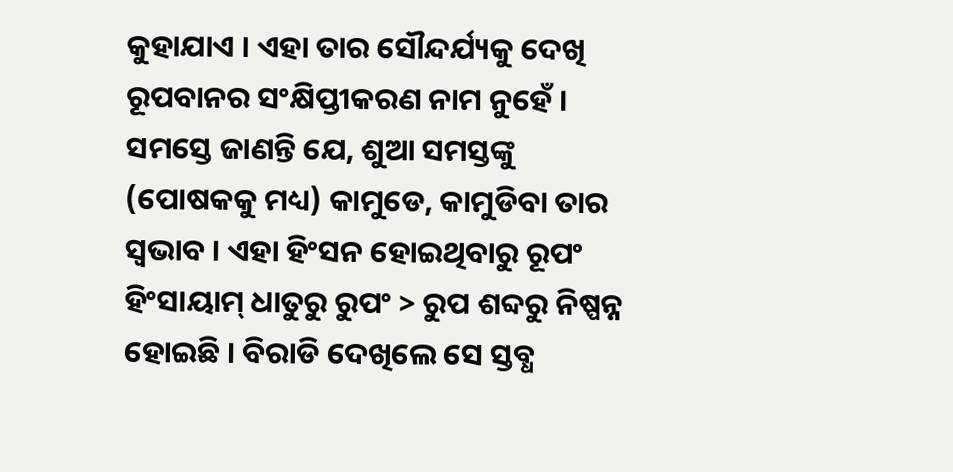କୁହାଯାଏ । ଏହା ତାର ସୌନ୍ଦର୍ଯ୍ୟକୁ ଦେଖି ରୂପବାନର ସଂକ୍ଷିପ୍ତୀକରଣ ନାମ ନୁହେଁ । ସମସ୍ତେ ଜାଣନ୍ତି ଯେ, ଶୁଆ ସମସ୍ତଙ୍କୁ (ପୋଷକକୁ ମଧ୍ୟ) କାମୁଡେ, କାମୁଡିବା ତାର ସ୍ୱଭାବ । ଏହା ହିଂସନ ହୋଇଥିବାରୁ ରୂପଂ ହିଂସାୟାମ୍ ଧାତୁରୁ ରୁପଂ > ରୁପ ଶବ୍ଦରୁ ନିଷ୍ପନ୍ନ ହୋଇଛି । ବିରାଡି ଦେଖିଲେ ସେ ସ୍ତବ୍ଧ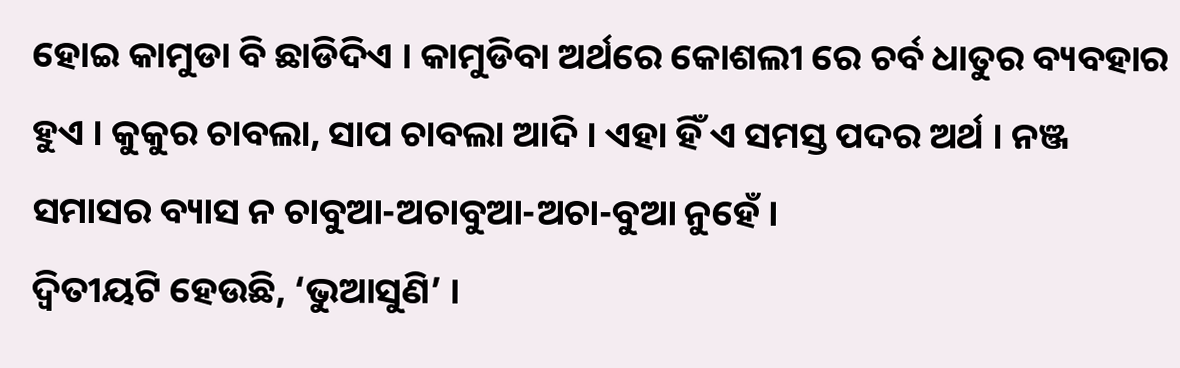ହୋଇ କାମୁଡା ବି ଛାଡିଦିଏ । କାମୁଡିବା ଅର୍ଥରେ କୋଶଲୀ ରେ ଚର୍ବ ଧାତୁର ବ୍ୟବହାର ହୁଏ । କୁକୁର ଚାବଲା, ସାପ ଚାବଲା ଆଦି । ଏହା ହିଁ ଏ ସମସ୍ତ ପଦର ଅର୍ଥ । ନଞ୍ଜ ସମାସର ବ୍ୟାସ ନ ଚାବୁଆ-ଅଚାବୁଆ-ଅଚା-ବୁଆ ନୁହେଁ ।
ଦ୍ୱିତୀୟଟି ହେଉଛି, ‘ଭୁଆସୁଣି’ ।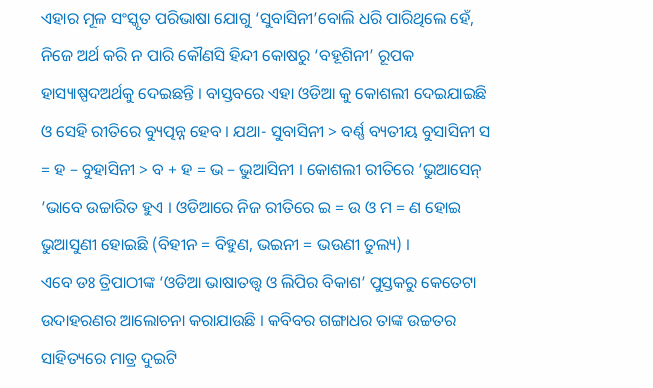ଏହାର ମୂଳ ସଂସ୍କୃତ ପରିଭାଷା ଯୋଗୁ ‘ସୁବାସିନୀ’ବୋଲି ଧରି ପାରିଥିଲେ ହେଁ, ନିଜେ ଅର୍ଥ କରି ନ ପାରି କୌଣସି ହିନ୍ଦୀ କୋଷରୁ ‘ବହୂଶିନୀ’ ରୂପକ ହାସ୍ୟାଷ୍ପଦଅର୍ଥକୁ ଦେଇଛନ୍ତି । ବାସ୍ତବରେ ଏହା ଓଡିଆ କୁ କୋଶଲୀ ଦେଇଯାଇଛି ଓ ସେହି ରୀତିରେ ବ୍ୟୁତ୍ପନ୍ନ ହେବ । ଯଥା- ସୁବାସିନୀ > ବର୍ଣ୍ଣ ବ୍ୟତୀୟ ବୁସାସିନୀ ସ = ହ – ବୁହାସିନୀ > ବ + ହ = ଭ – ଭୁଆସିନୀ । କୋଶଲୀ ରୀତିରେ ‘ଭୁଆସେନ୍ ’ଭାବେ ଉଚ୍ଚାରିତ ହୁଏ । ଓଡିଆରେ ନିଜ ରୀତିରେ ଇ = ଉ ଓ ମ = ଣ ହୋଇ ଭୁଆସୁଣୀ ହୋଇଛି (ବିହୀନ = ବିହୁଣ, ଭଇନୀ = ଭଉଣୀ ତୁଲ୍ୟ) ।
ଏବେ ଡଃ ତ୍ରିପାଠୀଙ୍କ ‘ଓଡିଆ ଭାଷାତତ୍ତ୍ୱ ଓ ଲିପିର ବିକାଶ’ ପୁସ୍ତକରୁ କେତେଟା ଉଦାହରଣର ଆଲୋଚନା କରାଯାଉଛି । କବିବର ଗଙ୍ଗାଧର ତାଙ୍କ ଉଚ୍ଚତର ସାହିତ୍ୟରେ ମାତ୍ର ଦୁଇଟି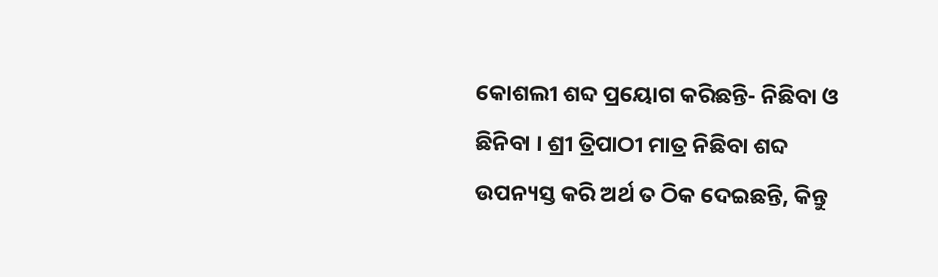କୋଶଲୀ ଶବ୍ଦ ପ୍ରୟୋଗ କରିଛନ୍ତି- ନିଛିବା ଓ ଛିନିବା । ଶ୍ରୀ ତ୍ରିପାଠୀ ମାତ୍ର ନିଛିବା ଶବ୍ଦ ଉପନ୍ୟସ୍ତ କରି ଅର୍ଥ ତ ଠିକ ଦେଇଛନ୍ତି, କିନ୍ତୁ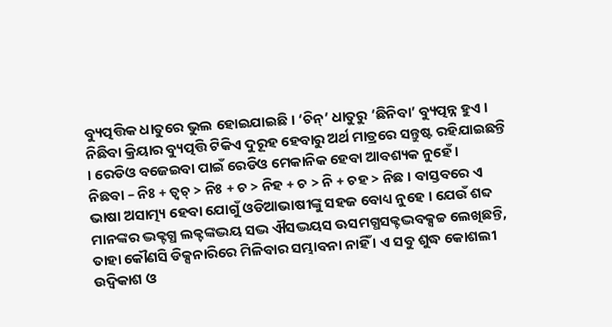ବ୍ୟୁତ୍ପତ୍ତିକ ଧାତୁରେ ଭୁଲ ହୋଇଯାଇଛି । ‘ଚିନ୍’ ଧାତୁରୁ ‘ଛିନିବା’ ବ୍ୟୁତ୍ପନ୍ନ ହୁଏ । ନିଛିବା କ୍ରିୟାର ବ୍ୟୁତ୍ପତ୍ତି ଟିକିଏ ଦୁରୂହ ହେବାରୁ ଅର୍ଥ ମାତ୍ରରେ ସନ୍ତୁଷ୍ଟ ରହିଯାଇଛନ୍ତି । ରେଡିଓ ବଜେଇବା ପାଇଁ ରେଡିଓ ମେକାନିକ ହେବା ଆବଶ୍ୟକ ନୁହେଁ ।
ନିଛବା – ନିଃ + ତ୍ୱଚ୍ > ନିଃ + ଚ > ନିହ + ଚ > ନି + ଚହ > ନିଛ । ବାସ୍ତବରେ ଏ ଭାଷା ଅସାତ୍ମ୍ୟ ହେବା ଯୋଗୁଁ ଓଡିଆଭାଷୀଙ୍କୁ ସହଜ ବୋଧ୍ୟ ନୁହେ । ଯେଉଁ ଶବ୍ଦ ମାନଙ୍କର ଦ୍ଭକ୍ଟଗ୍ଧ ଲକ୍ଟଙ୍କଦ୍ଭୟ ସଦ୍ଭ ଐସଦ୍ଭୟସ ଊସମଗ୍ଧସକ୍ଟଦ୍ଭବକ୍ସଚ୍ଚ ଲେଖିଛନ୍ତି, ତାହା କୌଣସି ଡିକ୍ସନାରିରେ ମିଳିବାର ସମ୍ଭାବନା ନାହିଁ । ଏ ସବୁ ଶୁଦ୍ଧ କୋଶଲୀ ଉଦ୍ବିକାଶ ଓ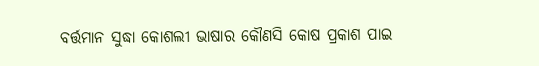ବର୍ତ୍ତମାନ ସୁଦ୍ଧା କୋଶଲୀ ଭାଷାର କୌଣସି କୋଷ ପ୍ରକାଶ ପାଇ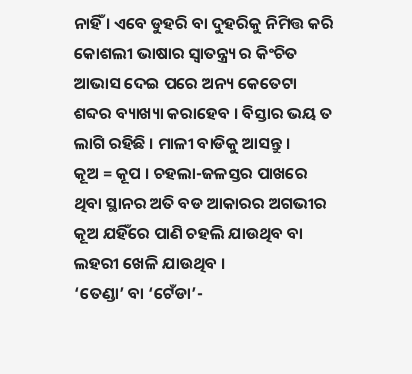ନାହିଁ । ଏବେ ଡୁହରି ବା ଦୁହରିକୁ ନିମିତ୍ତ କରି କୋଶଲୀ ଭାଷାର ସ୍ୱାତନ୍ତ୍ର‌୍ୟ ର କିଂଚିତ ଆଭାସ ଦେଇ ପରେ ଅନ୍ୟ କେତେଟା ଶବ୍ଦର ବ୍ୟାଖ୍ୟା କରାହେବ । ବିସ୍ତାର ଭୟ ତ ଲାଗି ରହିଛି । ମାଳୀ ବାଡିକୁ ଆସନ୍ତୁ ।
କୂଅ = କୂପ । ଚହଲା-ଜଳସ୍ତର ପାଖରେ ଥିବା ସ୍ଥାନର ଅତି ବଡ ଆକାରର ଅଗଭୀର କୂଅ ଯହିଁରେ ପାଣି ଚହଲି ଯାଉଥିବ ବା ଲହରୀ ଖେଳି ଯାଉଥିବ ।
‘ତେଣ୍ଡା’ ବା ‘ଟେଁଡା’-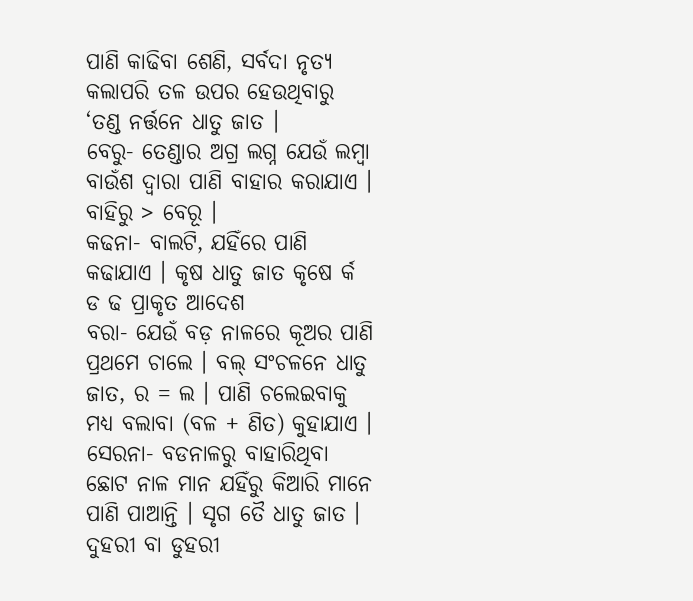ପାଣି କାଢିବା ଶେଣି, ସର୍ବଦା ନୃତ୍ୟ କଲାପରି ତଳ ଉପର ହେଉଥିବାରୁ ‘ତଣ୍ଡ ନର୍ତ୍ତନେ ଧାତୁ ଜାତ ।
ବେରୁ- ତେଣ୍ଡାର ଅଗ୍ର ଲଗ୍ନ ଯେଉଁ ଲମ୍ବା ବାଉଁଶ ଦ୍ୱାରା ପାଣି ବାହାର କରାଯାଏ । ବାହିରୁ > ବେରୂ ।
କଢନା- ବାଲଟି, ଯହିଁରେ ପାଣି କଢାଯାଏ । କୃଷ ଧାତୁ ଜାତ କୃଷେ ର୍କ ଡ ଢ ପ୍ରାକୃତ ଆଦେଶ
ବରା- ଯେଉଁ ବଡ଼ ନାଳରେ କୂଅର ପାଣି ପ୍ରଥମେ ଚାଲେ । ବଲ୍ ସଂଚଳନେ ଧାତୁ ଜାତ, ର = ଲ । ପାଣି ଚଲେଇବାକୁ ମଧ୍ୟ ବଲାବା (ବଳ + ଣିତ) କୁହାଯାଏ ।
ସେରନା- ବଡନାଳରୁ ବାହାରିଥିବା ଛୋଟ ନାଳ ମାନ ଯହିଁରୁ କିଆରି ମାନେ ପାଣି ପାଆନ୍ତି । ସୃଗ ତୈ ଧାତୁ ଜାତ । ଦୁହରୀ ବା ଡୁହରୀ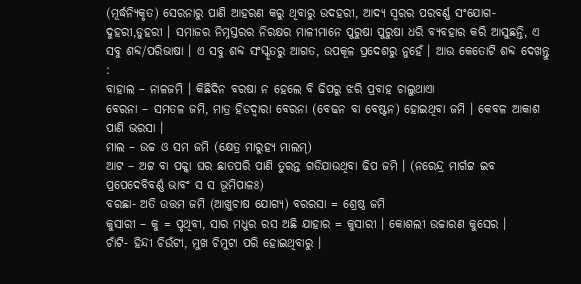(ମୂର୍ଦ୍ଧନ୍ୟିକୃତ) ସେରନାରୁ ପାଣି ଆହରଣ କରୁ ଥିବାରୁ ଉଦହରୀ, ଆଦ୍ୟ ସ୍ୱରର ପରବର୍ଣ୍ଣ ସଂଯୋଗ-ଦୁହରୀ,ଡୁହରୀ । ସମାଜର ନିମ୍ନସ୍ତରର ନିରକ୍ଷର ମାଳୀମାନେ ପୁରୁଷା ପୁରୁଷା ଧରି ବ୍ୟବହାର କରି ଆସୁଛନ୍ତି, ଏ ସବୁ ଶବ୍ଦ/ପରିଭାଷା । ଏ ସବୁ ଶବ୍ଦ ସଂସ୍କୃତରୁ ଆଗତ, ଉପକୂଳ ପ୍ରଦେଶରୁ ନୁହେଁ । ଆଉ କେତୋଟି ଶବ୍ଦ ଦେଖନ୍ତୁ :
ବାହାଲ – ନାଳଜମି । କିଛିଦିନ ବରଷା ନ ହେଲେ ବି ଢିପରୁ ଝରି ପ୍ରବାହ ଚାଲୁଥାଏା
ବେରନା – ସମତଳ ଜମି, ମାତ୍ର ହିଡଦ୍ୱାରା ବେରନା (ବେଢନ ବା ବେଷ୍ଟନ) ହୋଇଥିବା ଜମି । କେବଳ ଆକାଶ ପାଣି ଭରସା ।
ମାଲ – ଉଚ୍ଚ ଓ ସମ ଜମି (କ୍ଷେତ୍ର ମାରୁହ୍ୟ ମାଲମ୍)
ଆଟ – ଅଟ୍ଟ ବା ପକ୍କା ଘର ଛାତପରି ପାଣି ତୁରନ୍ତ ଗଡିଯାଉଥିବା ଢିପ ଜମି । (ନରେନ୍ଦ୍ର ମାର୍ଗଟ୍ଟ ଇବ ପ୍ରପେଦେବିବର୍ଣ୍ଣ ଭାବଂ ସ ସ ଭୂମିପାଳଃ)
ବରଛା- ଅତି ଉତ୍ତମ ଜମି (ଆଖୁଚାଷ ଯୋଗ୍ୟ) ବରରସା = ଶ୍ରେଷ୍ଠ ଜମି
କୁସାରୀ – କୁ = ପୃଥିବୀ, ସାର ମଧୁର ରସ ଅଛି ଯାହାର = କୁସାରୀ । କୋଶଲୀ ଉଚ୍ଚାରଣ କୁସେର ।
ଚାଁଟି- ହିନ୍ଦୀ ଚିଉଁଟୀ, ମୁଖ ଚିମୁଟା ପରି ହୋଇଥିବାରୁ ।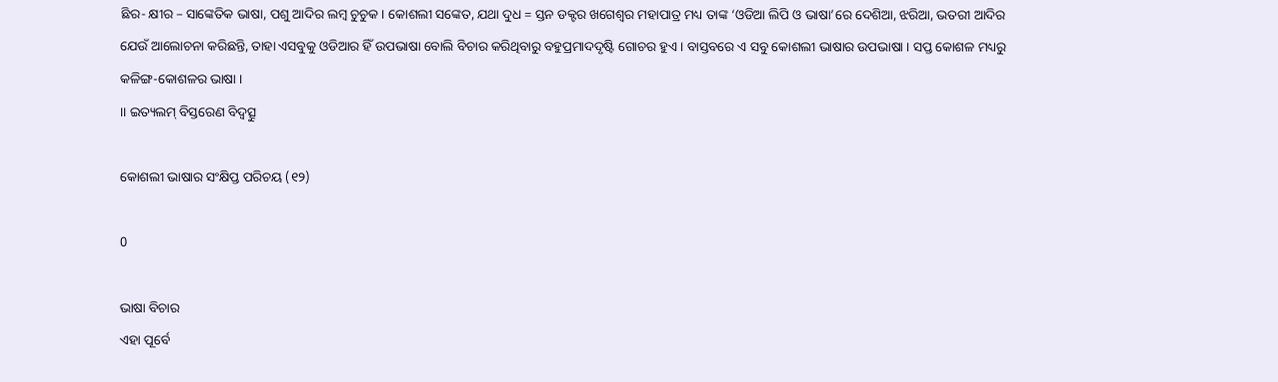ଛିର- କ୍ଷୀର – ସାଙ୍କେତିକ ଭାଷା, ପଶୁ ଆଦିର ଲମ୍ବ ଚୁଚୁକ । କୋଶଲୀ ସଙ୍କେତ, ଯଥା ଦୁଧ = ସ୍ତନ ଡକ୍ଟର ଖଗେଶ୍ୱର ମହାପାତ୍ର ମଧ୍ୟ ତାଙ୍କ ‘ଓଡିଆ ଲିପି ଓ ଭାଷା’ରେ ଦେଶିଆ, ଝରିଆ, ଭତରୀ ଆଦିର ଯେଉଁ ଆଲୋଚନା କରିଛନ୍ତି, ତାହା ଏସବୁକୁ ଓଡିଆର ହିଁ ଉପଭାଷା ବୋଲି ବିଚାର କରିଥିବାରୁ ବହୁପ୍ରମାଦଦୃଷ୍ଟି ଗୋଚର ହୁଏ । ବାସ୍ତବରେ ଏ ସବୁ କୋଶଲୀ ଭାଷାର ଉପଭାଷା । ସପ୍ତ କୋଶଳ ମଧ୍ୟରୁ କଳିଙ୍ଗ-କୋଶଳର ଭାଷା ।
।। ଇତ୍ୟଲମ୍ ବିସ୍ତରେଣ ବିଦ୍ୱତ୍ସୁ

କୋଶଲୀ ଭାଷାର ସଂକ୍ଷିପ୍ତ ପରିଚୟ (୧୨)

0

ଭାଷା ବିଚାର
ଏହା ପୂର୍ବେ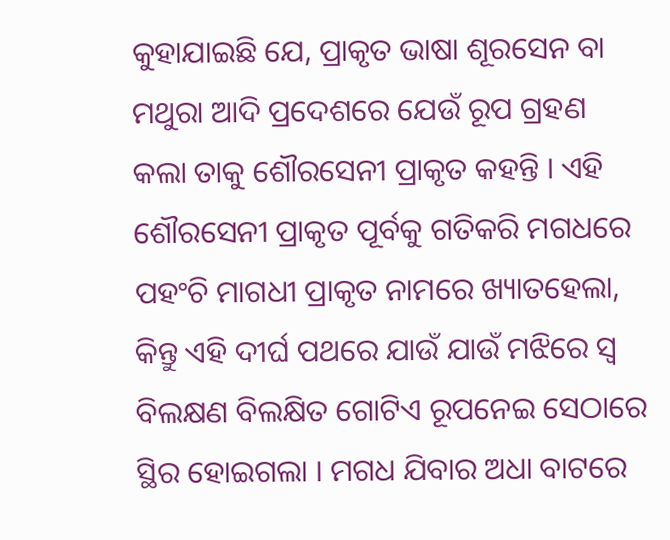କୁହାଯାଇଛି ଯେ, ପ୍ରାକୃତ ଭାଷା ଶୂରସେନ ବା ମଥୁରା ଆଦି ପ୍ରଦେଶରେ ଯେଉଁ ରୂପ ଗ୍ରହଣ କଲା ତାକୁ ଶୌରସେନୀ ପ୍ରାକୃତ କହନ୍ତି । ଏହି ଶୌରସେନୀ ପ୍ରାକୃତ ପୂର୍ବକୁ ଗତିକରି ମଗଧରେ ପହଂଚି ମାଗଧୀ ପ୍ରାକୃତ ନାମରେ ଖ୍ୟାତହେଲା, କିନ୍ତୁ ଏହି ଦୀର୍ଘ ପଥରେ ଯାଉଁ ଯାଉଁ ମଝିରେ ସ୍ୱ ବିଲକ୍ଷଣ ବିଲକ୍ଷିତ ଗୋଟିଏ ରୂପନେଇ ସେଠାରେ ସ୍ଥିର ହୋଇଗଲା । ମଗଧ ଯିବାର ଅଧା ବାଟରେ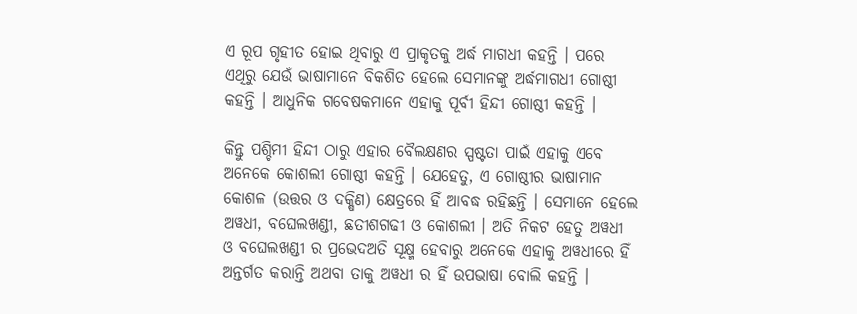ଏ ରୂପ ଗୃହୀତ ହୋଇ ଥିବାରୁ ଏ ପ୍ରାକୃତକୁ ଅର୍ଦ୍ଧ ମାଗଧୀ କହନ୍ତି । ପରେ ଏଥିରୁ ଯେଉଁ ଭାଷାମାନେ ବିକଶିତ ହେଲେ ସେମାନଙ୍କୁ ଅର୍ଦ୍ଧମାଗଧୀ ଗୋଷ୍ଠୀ କହନ୍ତି । ଆଧୁନିକ ଗବେଷକମାନେ ଏହାକୁ ପୂର୍ବୀ ହିନ୍ଦୀ ଗୋଷ୍ଠୀ କହନ୍ତି ।

କିନ୍ତୁ ପଶ୍ଚିମୀ ହିନ୍ଦୀ ଠାରୁ ଏହାର ବୈଲକ୍ଷଣର ସ୍ପଷ୍ଟତା ପାଇଁ ଏହାକୁ ଏବେ ଅନେକେ କୋଶଲୀ ଗୋଷ୍ଠୀ କହନ୍ତି । ଯେହେତୁ, ଏ ଗୋଷ୍ଠୀର ଭାଷାମାନ କୋଶଳ (ଉତ୍ତର ଓ ଦକ୍ଷିଣ) କ୍ଷେତ୍ରରେ ହିଁ ଆବଦ୍ଧ ରହିଛନ୍ତି । ସେମାନେ ହେଲେ ଅୱଧୀ, ବଘେଲଖଣ୍ଡୀ, ଛତୀଶଗଢୀ ଓ କୋଶଲୀ । ଅତି ନିକଟ ହେତୁ ଅୱଧୀ ଓ ବଘେଲଖଣ୍ଡୀ ର ପ୍ରଭେଦଅତି ସୂକ୍ଷ୍ମ ହେବାରୁ ଅନେକେ ଏହାକୁ ଅୱଧୀରେ ହିଁ ଅନ୍ତର୍ଗତ କରାନ୍ତି ଅଥବା ତାକୁ ଅୱଧୀ ର ହିଁ ଉପଭାଷା ବୋଲି କହନ୍ତି ।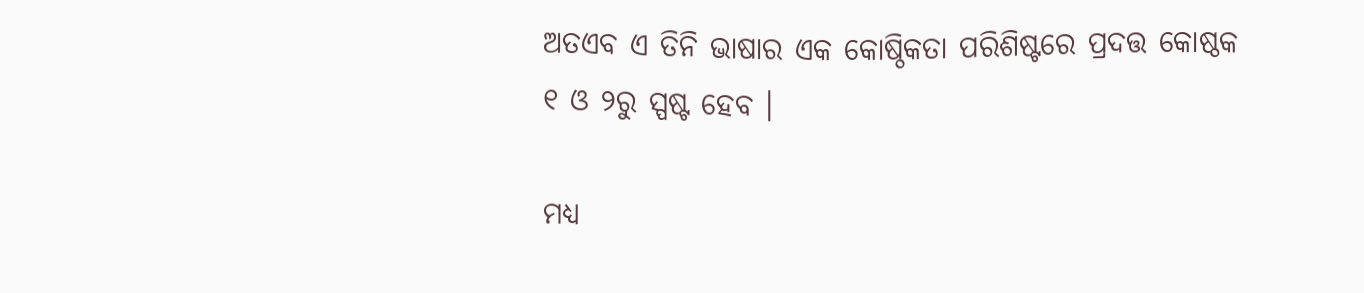ଅତଏବ ଏ ତିନି ଭାଷାର ଏକ କୋଷ୍ଠିକତା ପରିଶିଷ୍ଟରେ ପ୍ରଦତ୍ତ କୋଷ୍ଠକ ୧ ଓ ୨ରୁ ସ୍ପଷ୍ଟ ହେବ ।

ମଧ୍ୟ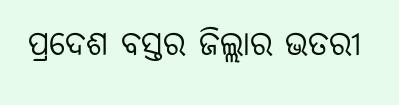ପ୍ରଦେଶ ବସ୍ତର ଜିଲ୍ଲାର ଭତରୀ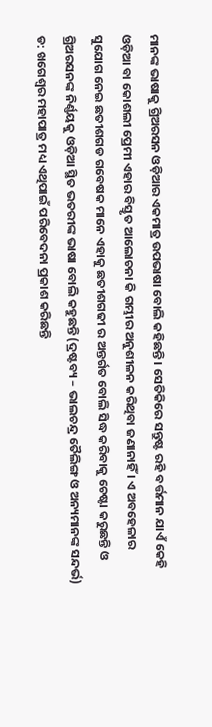ମାନଙ୍କ ଭାଷାକୁ ଗ୍ରିଅରସନ ଓଡ଼ିଆର ଏକମାତ୍ର ଉପଭାଷା ବୋଲି କହିଛନ୍ତି । ସେତିକିରେ ସନ୍ତୁଷ୍ଟ ରହି ବର୍ତ୍ତମାନ ଯାଏଁ କେହି ଓଡ଼ିଆ ବା କୋଶଲୀ ପ୍ରେମୀ ଏହାର ବିସ୍ତୃତ ଆଲୋଚନା କି ଗମ୍ଭୀର ଅନୁଶୀଳନ କରିଥିବା ଜଣାନାହିଁ । ଏ ଅବହେଳାର ସୁଯୋଗ ନେଇ ଛତୀଶଗଡ ଗବେଷକ ମାନେ ଏହାକୁ ଛତୀଶଗଢୀ ର ଅନ୍ତର୍ଗତ ବୋଲି ସିଦ୍ଧ କରିବାକୁ ଚେଷ୍ଟା କରୁଛନ୍ତି ଓ ଗ୍ରିଅରସନଙ୍କ ନିର୍ଣ୍ଣୟକୁ ଓଡ଼ିଆ ସ୍ଥିତ ଭତରୀଙ୍କ ଭାଷା ବୋଲି କହୁଛନ୍ତି (ଦ୍ରଷ୍ଟବ୍ୟ – ଭାଲଚନ୍ଦ୍ର ତୈଲିଙ୍ଗ ଓ ଅନ୍ୟମାନଙ୍କ ସନ୍ଦର୍ଭ) ଡ: ଖଗେଶ୍ୱର ମହାପାତ୍ର ମଧ୍ୟ ଏଥିପାଇଁ ପରିବେଦନା ପ୍ରକାଶ କରିଛନ୍ତି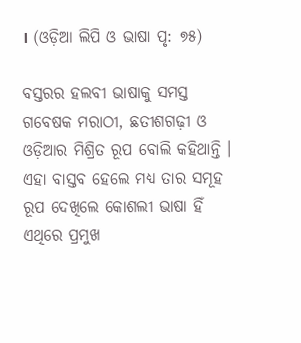। (ଓଡ଼ିଆ ଲିପି ଓ ଭାଷା ପୃ: ୭୫)

ବସ୍ତରର ହଲବୀ ଭାଷାକୁ ସମସ୍ତ ଗବେଷକ ମରାଠୀ, ଛତୀଶଗଢ଼ୀ ଓ ଓଡ଼ିଆର ମିଶ୍ରିତ ରୂପ ବୋଲି କହିଥାନ୍ତି । ଏହା ବାସ୍ତବ ହେଲେ ମଧ୍ୟ ତାର ସମୂହ ରୂପ ଦେଖିଲେ କୋଶଲୀ ଭାଷା ହିଁ ଏଥିରେ ପ୍ରମୁଖ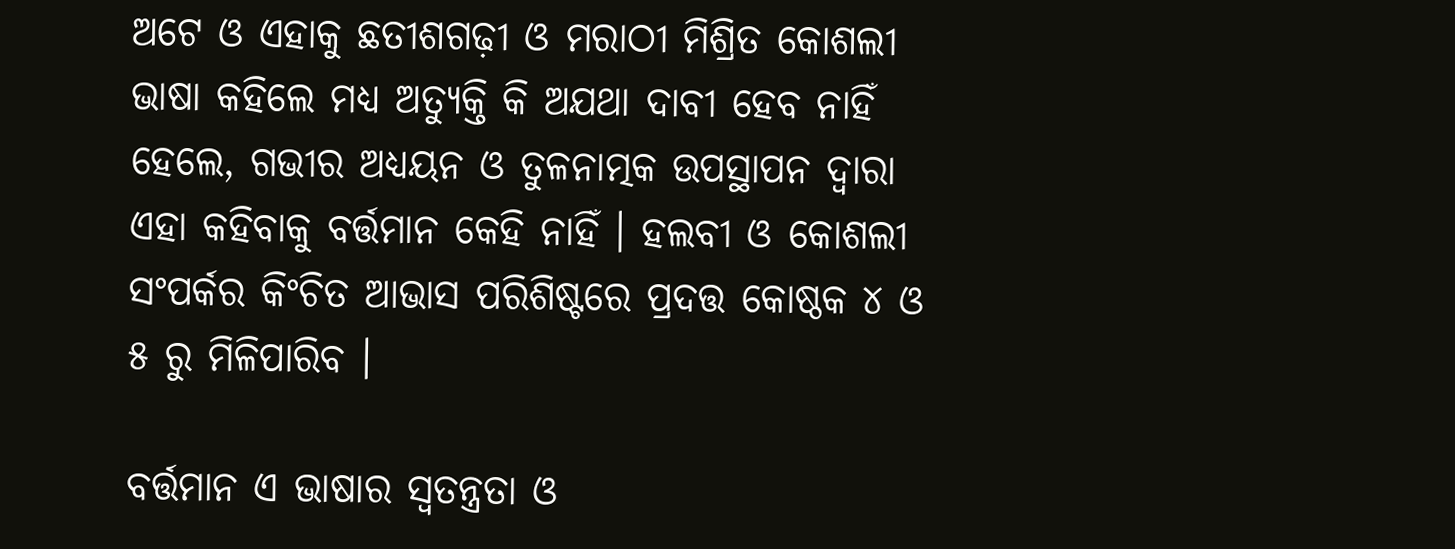ଅଟେ ଓ ଏହାକୁ ଛତୀଶଗଢ଼ୀ ଓ ମରାଠୀ ମିଶ୍ରିତ କୋଶଲୀ ଭାଷା କହିଲେ ମଧ୍ୟ ଅତ୍ୟୁକ୍ତି କି ଅଯଥା ଦାବୀ ହେବ ନାହିଁ ହେଲେ, ଗଭୀର ଅଧ୍ୟୟନ ଓ ତୁଳନାତ୍ମକ ଉପସ୍ଥାପନ ଦ୍ୱାରା ଏହା କହିବାକୁ ବର୍ତ୍ତମାନ କେହି ନାହିଁ । ହଲବୀ ଓ କୋଶଲୀ ସଂପର୍କର କିଂଚିତ ଆଭାସ ପରିଶିଷ୍ଟରେ ପ୍ରଦତ୍ତ କୋଷ୍ଠକ ୪ ଓ ୫ ରୁ ମିଳିପାରିବ ।

ବର୍ତ୍ତମାନ ଏ ଭାଷାର ସ୍ୱତନ୍ତ୍ରତା ଓ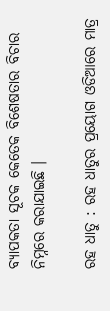ବ୍ୟାପକତା ସୂଚକ କେତେକ ବିଶେଷତାର ବିଚାର ନିମ୍ନରେ କରାଯାଇଛି ।

ରହ ଧାତୁ : ରହ ଧାତୁର ପ୍ରୟୋଗ ଓଡିଆରେ ମାତ୍ର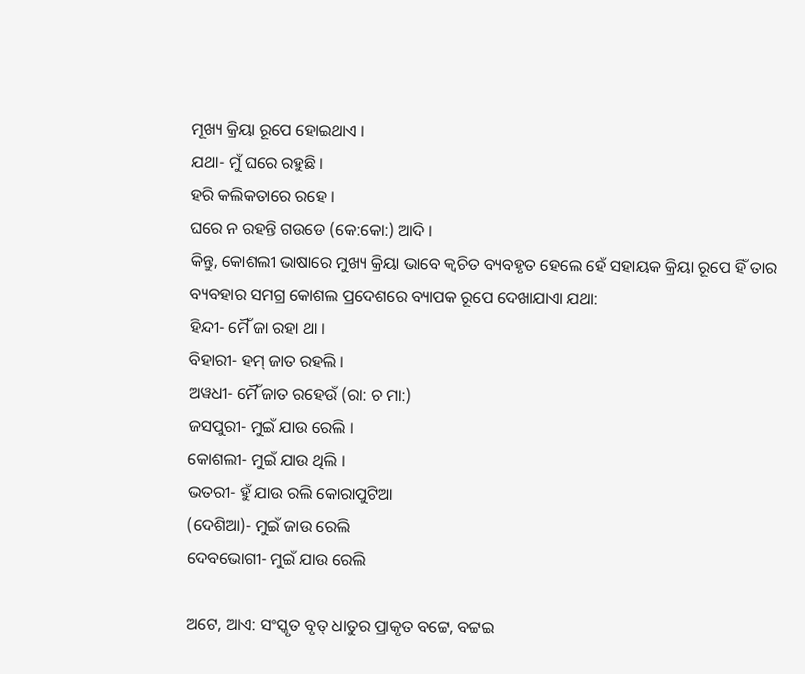ମୂଖ୍ୟ କ୍ରିୟା ରୂପେ ହୋଇଥାଏ ।
ଯଥା- ମୁଁ ଘରେ ରହୁଛି ।
ହରି କଲିକତାରେ ରହେ ।
ଘରେ ନ ରହନ୍ତି ଗଉଡେ (କେ:କୋ:) ଆଦି ।
କିନ୍ତୁ, କୋଶଲୀ ଭାଷାରେ ମୁଖ୍ୟ କ୍ରିୟା ଭାବେ କ୍ୱଚିତ ବ୍ୟବହୃତ ହେଲେ ହେଁ ସହାୟକ କ୍ରିୟା ରୂପେ ହିଁ ତାର ବ୍ୟବହାର ସମଗ୍ର କୋଶଲ ପ୍ରଦେଶରେ ବ୍ୟାପକ ରୂପେ ଦେଖାଯାଏା ଯଥା:
ହିନ୍ଦୀ- ମୈଁ ଜା ରହା ଥା ।
ବିହାରୀ- ହମ୍ ଜାତ ରହଲି ।
ଅୱଧୀ- ମୈଁ ଜାତ ରହେଉଁ (ରା: ଚ ମା:)
ଜସପୁରୀ- ମୁଇଁ ଯାଉ ରେଲି ।
କୋଶଲୀ- ମୁଇଁ ଯାଉ ଥିଲି ।
ଭତରୀ- ହୁଁ ଯାଉ ରଲି କୋରାପୁଟିଆ
(ଦେଶିଆ)- ମୁଇଁ ଜାଉ ରେଲି
ଦେବଭୋଗୀ- ମୁଇଁ ଯାଉ ରେଲି

ଅଟେ, ଆଏ: ସଂସ୍କୃତ ବୃତ୍ ଧାତୁର ପ୍ରାକୃତ ବଟ୍ଟେ, ବଟ୍ଟଇ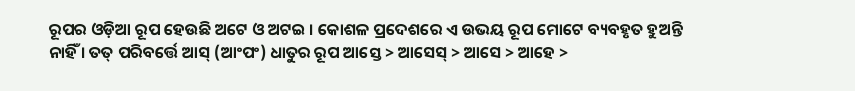ରୂପର ଓଡ଼ିଆ ରୂପ ହେଉଛି ଅଟେ ଓ ଅଟଇ । କୋଶଳ ପ୍ରଦେଶରେ ଏ ଉଭୟ ରୂପ ମୋଟେ ବ୍ୟବହୃତ ହୁଅନ୍ତି ନାହିଁ । ତତ୍ ପରିବର୍ତ୍ତେ ଆସ୍ (ଆଂପଂ) ଧାତୁର ରୂପ ଆସ୍ତେ > ଆସେସ୍ > ଆସେ > ଆହେ >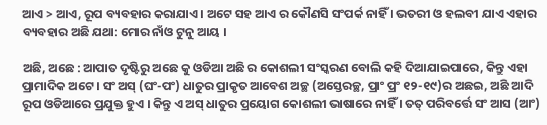ଆଏ > ଆଏ, ରୂପ ବ୍ୟବହାର କରାଯାଏ । ଅଟେ ସହ ଆଏ ର କୌଣସି ସଂପର୍କ ନାହିଁ । ଭତରୀ ଓ ହଲବୀ ଯାଏ ଏହାର ବ୍ୟବହାର ଅଛି ଯଥା: ମୋର ନାଁଓ ଟୁନୁ ଆୟ ।

ଅଛି, ଅଛେ : ଆପାତ ଦୃଷ୍ଟିରୁ ଅଛେ କୁ ଓଡିଆ ଅଛି ର କୋଶଲୀ ସଂସ୍କରଣ ବୋଲି କହି ଦିଆଯାଇପାରେ, କିନ୍ତୁ ଏହା ପ୍ରାମାଦିକ ଅଟେ । ସଂ ଅସ୍ (ଘଂ-ପଂ) ଧାତୁର ପ୍ରାକୃତ ଆବେଶ ଅଚ୍ଛ (ଅସ୍ତେରଚ୍ଛ, ପ୍ରାଂ ପ୍ରଂ ୧୨-୧୯)ର ଅଛଇ, ଅଛି ଆଦି ରୂପ ଓଡିଆରେ ପ୍ରଯୁକ୍ତ ହୁଏ । କିନ୍ତୁ ଏ ଅସ୍ ଧାତୁର ପ୍ରୟୋଗ କୋଶଲୀ ଭାଷାରେ ନାହିଁ । ତତ୍ ପରିବର୍ତ୍ତେ ସଂ ଆସ (ଆଂ)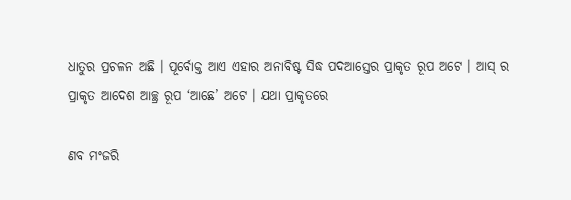ଧାତୁର ପ୍ରଚଳନ ଅଛି । ପୂର୍ବୋକ୍ତ ଆଏ ଏହାର ଅନାବିଷ୍ଟ ସିଦ୍ଧ ପଦଆସ୍ତେର ପ୍ରାକୃତ ରୂପ ଅଟେ । ଆସ୍ ର ପ୍ରାକୃତ ଆଦେଶ ଆଚ୍ଛ୍ର ରୂପ ‘ଆଛେ’ ଅଟେ । ଯଥା ପ୍ରାକୃତରେ

ଣବ ମଂଜରି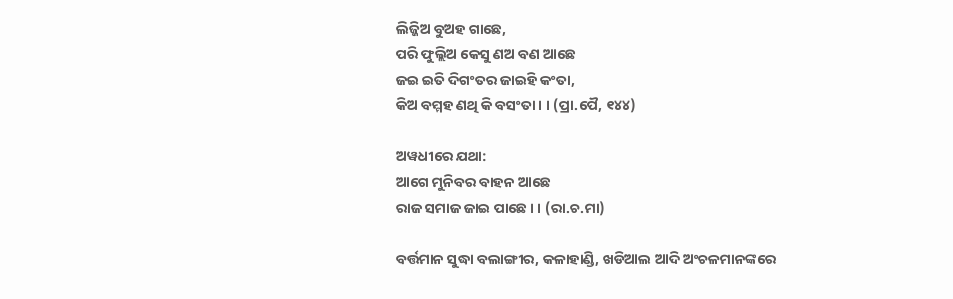ଲିଜ୍ଜିଅ ବୁଅହ ଗାଛେ,
ପରି ଫୁଲ୍ଲିଅ କେସୁ ଣଅ ବଣ ଆଛେ
ଜଇ ଇତି ଦିଗଂତର ଜାଇହି କଂତା,
କିଅ ବମ୍ମହ ଣଥି କି ବସଂତା । । (ପ୍ରା.ପୈ, ୧୪୪)

ଅୱଧୀରେ ଯଥା:
ଆଗେ ମୁନିବର ବାହନ ଆଛେ
ରାଜ ସମାଜ ଜାଇ ପାଛେ । । (ରା.ଚ.ମା)

ବର୍ତ୍ତମାନ ସୁଦ୍ଧା ବଲାଙ୍ଗୀର, କଳାହାଣ୍ଡି, ଖଡିଆଲ ଆଦି ଅଂଚଳମାନଙ୍କରେ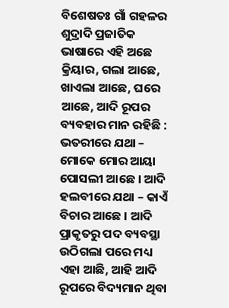ବିଶେଷତଃ ଗାଁ ଗହଳର ଶୁଦ୍ରାଦି ପ୍ରଜାତିକ ଭାଷାରେ ଏହି ଅଛେ କ୍ରିୟାର, ଗଲା ଆଛେ, ଖାଏଲା ଆଛେ, ଘରେ ଆଛେ, ଆଦି ରୂପର ବ୍ୟବହାର ମାନ ରହିଛି :
ଭତରୀରେ ଯଥା – ମୋକେ ମୋର ଆୟା ପୋସଲୀ ଆଛେ । ଆଦି
ହଲବୀରେ ଯଥା – କାଏଁ ବିଚାର ଆଛେ । ଆଦି
ପ୍ରାକୃତରୁ ପଦ ବ୍ୟବସ୍ଥା ଉଠିଗଲା ପରେ ମଧ୍ୟ ଏହା ଆଛି, ଆହି ଆଦି ରୂପରେ ବିଦ୍ୟମାନ ଥିବା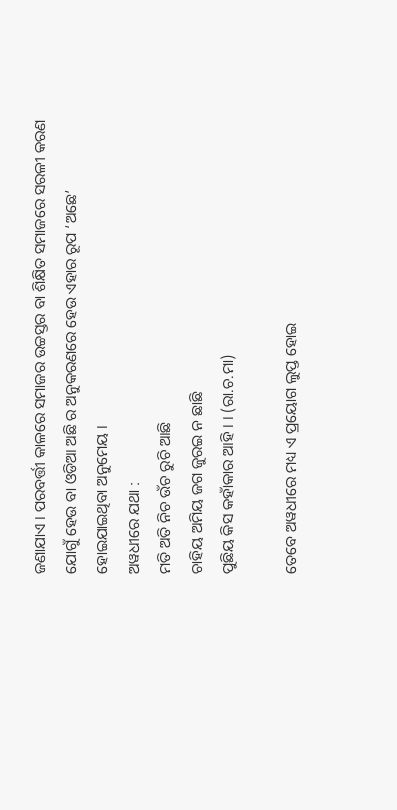ଜଣାଯାଏ । ପରବର୍ତ୍ତୀ କାଳରେ ସମାଜର ଉଚ୍ଚସ୍ତର ବା ଶିକ୍ଷିତ ସମାଜରେ ସରଳୀ କରଣ ଯୋଗୁଁ ହେଉ ବା ଓଡିଆ ଅଛି ର ଅନୁକରଣରେ ହେଉ ଏହାର ରୂପ ‘ଅଛେ’ ହୋଇଯାଇଥିବା ଅନୁମେୟ ।
ଅୱଧୀରେ ଯଥା :
ମତି ଅତି ନିଚ ଉଁଚ ରୁଚି ଆଛି
ଚାହିୟ ଅମିୟ ଜଗ ଜୁରଇ ନ ଛାଛି
ପୁଛିୟ କିସ କହାଁକାର ଆହି । । (ରା.ଚ.ମା)

ତେବେ ଅୱଧୀରେ ମଧ୍ୟ ଏ ପ୍ରୟୋଗ ଲୁପ୍ତ ହୋଇ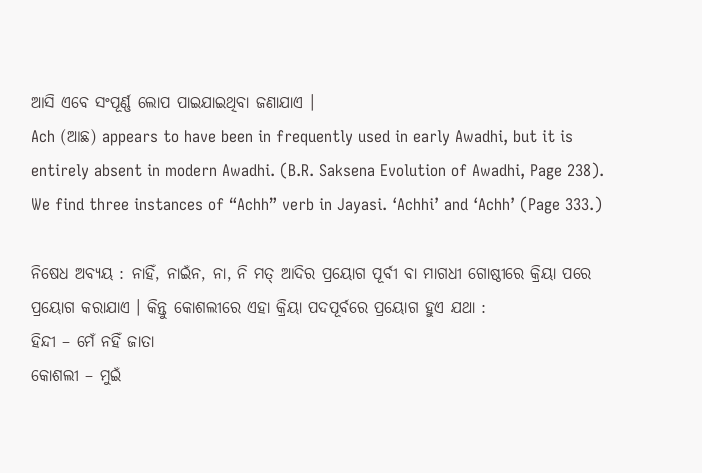ଆସି ଏବେ ସଂପୂର୍ଣ୍ଣ ଲୋପ ପାଇଯାଇଥିବା ଜଣାଯାଏ ।
Ach (ଆଛ) appears to have been in frequently used in early Awadhi, but it is entirely absent in modern Awadhi. (B.R. Saksena Evolution of Awadhi, Page 238). We find three instances of “Achh” verb in Jayasi. ‘Achhi’ and ‘Achh’ (Page 333.)

ନିଷେଧ ଅବ୍ୟୟ : ନାହିଁ, ନାଇଁନ, ନା, ନି ମତ୍ ଆଦିର ପ୍ରୟୋଗ ପୂର୍ବୀ ବା ମାଗଧୀ ଗୋଷ୍ଠୀରେ କ୍ରିୟା ପରେ ପ୍ରୟୋଗ କରାଯାଏ । କିନ୍ତୁ କୋଶଲୀରେ ଏହା କ୍ରିୟା ପଦପୂର୍ବରେ ପ୍ରୟୋଗ ହୁଏ ଯଥା :
ହିନ୍ଦୀ – ମେଁ ନହିଁ ଜାତା
କୋଶଲୀ – ମୁଇଁ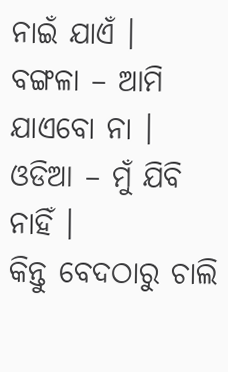ନାଇଁ ଯାଏଁ ।
ବଙ୍ଗଳା – ଆମି ଯାଏବୋ ନା ।
ଓଡିଆ – ମୁଁ ଯିବି ନାହିଁ ।
କିନ୍ତୁ ବେଦଠାରୁ ଚାଲି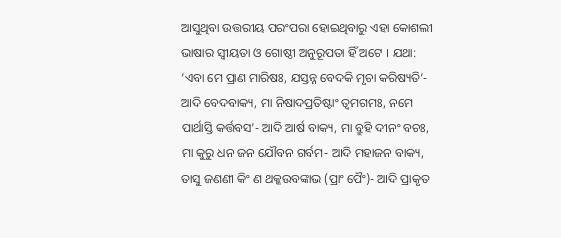ଆସୁଥିବା ଉତ୍ତରୀୟ ପରଂପରା ହୋଇଥିବାରୁ ଏହା କୋଶଲୀ ଭାଷାର ସ୍ୱୀୟତା ଓ ଗୋଷ୍ଠୀ ଅନୁରୂପତା ହିଁ ଅଟେ । ଯଥା:
‘ଏବା ମେ ପ୍ରାଣ ମାରିଷଃ, ଯସ୍ତନ୍ନ ବେଦକି ମୃଚା କରିଷ୍ୟତି’- ଆଦି ବେଦବାକ୍ୟ, ମା ନିଷାଦପ୍ରତିଷ୍ଟାଂ ତ୍ୱମଗମଃ, ନମେ ପାର୍ଥାସ୍ତି କର୍ତ୍ତବସ’- ଆଦି ଆର୍ଷ ବାକ୍ୟ, ମା ବ୍ରୁହି ଦୀନଂ ବଚଃ, ମା କୁରୁ ଧନ ଜନ ଯୌବନ ଗର୍ବମ- ଆଦି ମହାଜନ ବାକ୍ୟ, ତାସୁ ଜଣଣୀ କିଂ ଣ ଥକ୍କଉବଙ୍କାଭ (ପ୍ରାଂ ପୈଂ)- ଆଦି ପ୍ରାକୃତ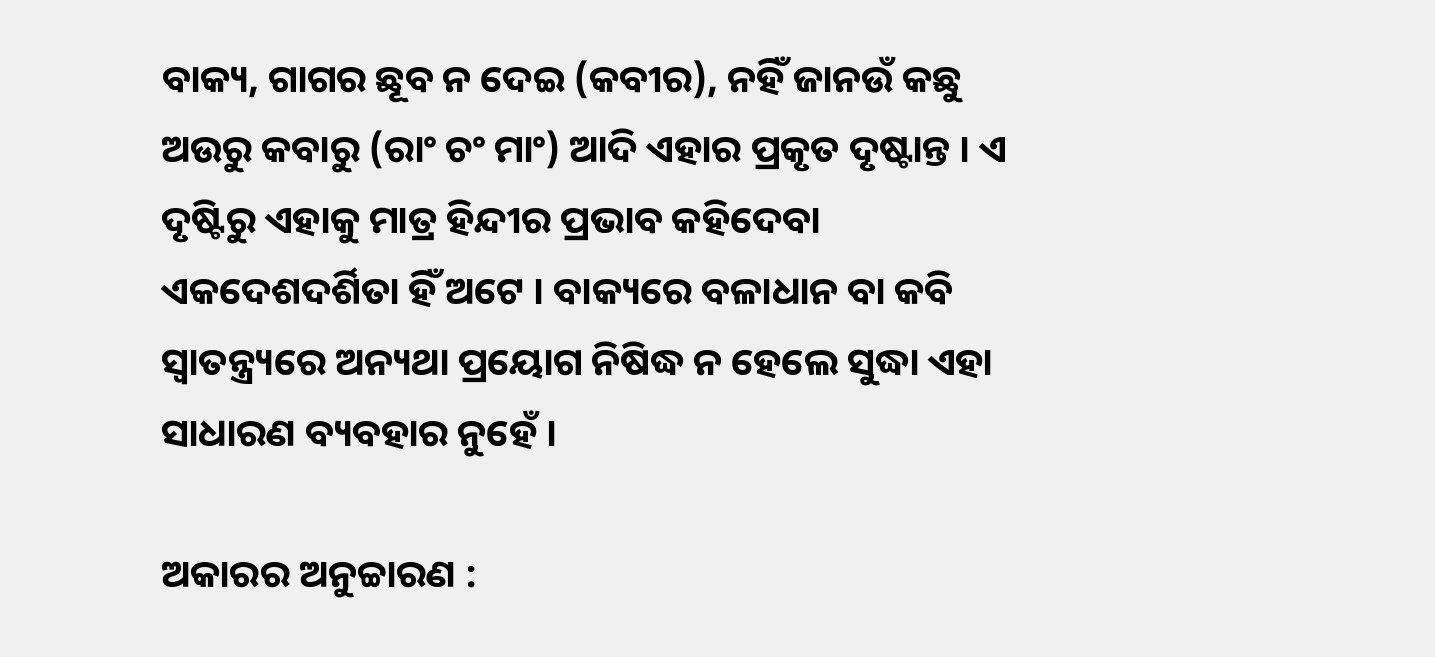ବାକ୍ୟ, ଗାଗର ଛୂବ ନ ଦେଇ (କବୀର), ନହିଁ ଜାନଉଁ କଛୁ ଅଉରୁ କବାରୁ (ରାଂ ଚଂ ମାଂ) ଆଦି ଏହାର ପ୍ରକୃତ ଦୃଷ୍ଟାନ୍ତ । ଏ ଦୃଷ୍ଟିରୁ ଏହାକୁ ମାତ୍ର ହିନ୍ଦୀର ପ୍ରଭାବ କହିଦେବା ଏକଦେଶଦର୍ଶିତା ହିଁ ଅଟେ । ବାକ୍ୟରେ ବଳାଧାନ ବା କବି ସ୍ୱାତନ୍ତ୍ର୍ୟରେ ଅନ୍ୟଥା ପ୍ରୟୋଗ ନିଷିଦ୍ଧ ନ ହେଲେ ସୁଦ୍ଧା ଏହା ସାଧାରଣ ବ୍ୟବହାର ନୁହେଁ ।

ଅକାରର ଅନୁଚ୍ଚାରଣ :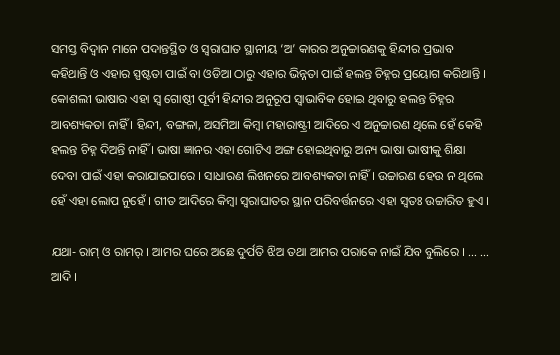ସମସ୍ତ ବିଦ୍ୱାନ ମାନେ ପଦାନ୍ତସ୍ଥିତ ଓ ସ୍ୱରାଘାତ ସ୍ଥାନୀୟ ‘ଅ’ କାରର ଅନୁଚ୍ଚାରଣକୁ ହିନ୍ଦୀର ପ୍ରଭାବ କହିଥାନ୍ତି ଓ ଏହାର ସ୍ପଷ୍ଟତା ପାଇଁ ବା ଓଡିଆ ଠାରୁ ଏହାର ଭିନ୍ନତା ପାଇଁ ହଲନ୍ତ ଚିହ୍ନର ପ୍ରୟୋଗ କରିଥାନ୍ତି । କୋଶଲୀ ଭାଷାର ଏହା ସ୍ୱ ଗୋଷ୍ଠୀ ପୂର୍ବୀ ହିନ୍ଦୀର ଅନୁରୂପ ସ୍ୱାଭାବିକ ହୋଇ ଥିବାରୁ ହଲନ୍ତ ଚିହ୍ନର ଆବଶ୍ୟକତା ନାହିଁ । ହିନ୍ଦୀ, ବଙ୍ଗଳା, ଅସମିଆ କିମ୍ବା ମହାରାଷ୍ଟ୍ରୀ ଆଦିରେ ଏ ଅନୁଚ୍ଚାରଣ ଥିଲେ ହେଁ କେହି ହଲନ୍ତ ଚିହ୍ନ ଦିଅନ୍ତି ନାହିଁ । ଭାଷା ଜ୍ଞାନର ଏହା ଗୋଟିଏ ଅଙ୍ଗ ହୋଇଥିବାରୁ ଅନ୍ୟ ଭାଷା ଭାଷୀକୁ ଶିକ୍ଷା ଦେବା ପାଇଁ ଏହା କରାଯାଇପାରେ । ସାଧାରଣ ଲିଖନରେ ଆବଶ୍ୟକତା ନାହିଁ । ଉଚ୍ଚାରଣ ହେଉ ନ ଥିଲେ ହେଁ ଏହା ଲୋପ ନୁହେଁ । ଗୀତ ଆଦିରେ କିମ୍ବା ସ୍ୱରାଘାତର ସ୍ଥାନ ପରିବର୍ତ୍ତନରେ ଏହା ସ୍ୱତଃ ଉଚ୍ଚାରିତ ହୁଏ ।

ଯଥା- ରାମ୍ ଓ ରାମର୍ । ଆମର ଘରେ ଅଛେ ଦୁର୍ପତି ଝିଅ ତଥା ଆମର ପରାକେ ନାଇଁ ଯିବ ବୁଲିରେ । … … ଆଦି ।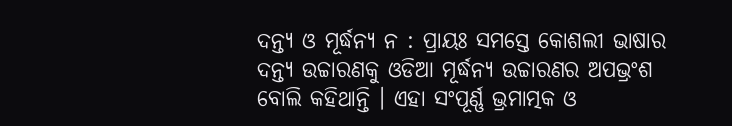ଦନ୍ତ୍ୟ ଓ ମୂର୍ଦ୍ଧନ୍ୟ ନ : ପ୍ରାୟଃ ସମସ୍ତେ କୋଶଲୀ ଭାଷାର ଦନ୍ତ୍ୟ ଉଚ୍ଚାରଣକୁ ଓଡିଆ ମୂର୍ଦ୍ଧନ୍ୟ ଉଚ୍ଚାରଣର ଅପଭ୍ରଂଶ ବୋଲି କହିଥାନ୍ତି । ଏହା ସଂପୂର୍ଣ୍ଣ ଭ୍ରମାତ୍ମକ ଓ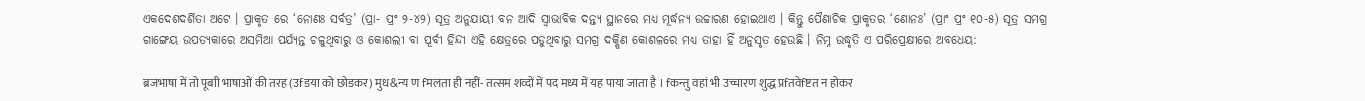ଏକଦେଶଦର୍ଶିତା ଅଟେ । ପ୍ରାକୃତ ରେ ‘ନୋଣଃ ସର୍ବତ୍ର’ (ପ୍ରା- ପ୍ରଂ ୨-୪୨) ସୂତ୍ର ଅନୁଯାୟୀ ବନ ଆଦି ସ୍ୱାଭାବିକ ଦନ୍ତ୍ୟ ସ୍ଥାନରେ ମଧ୍ୟ ମୂର୍ଦ୍ଧନ୍ୟ ଉଚ୍ଚାରଣ ହୋଇଥାଏ । କିନ୍ତୁ ପୈଣାଚିକ ପ୍ରାକୃତର ‘ଣୋନଃ’ (ପ୍ରାଂ ପ୍ରଂ ୧୦-୫) ସୂତ୍ର ସମଗ୍ର ଗାଙ୍ଗେୟ ଉପତ୍ୟକାରେ ଅସମିଆ ପର୍ଯ୍ୟନ୍ତ ଚଳୁଥିବାରୁ ଓ କୋଶଲୀ ବା ପୂର୍ବୀ ହିନ୍ଦୀ ଏହି କ୍ଷେତ୍ରରେ ପଡୁଥିବାରୁ ସମଗ୍ର ଦକ୍ଷିଣ କୋଶଳରେ ମଧ୍ୟ ତାହା ହିଁ ଅନୁସୃତ ହେଉଛି । ନିମ୍ନ ଉଦ୍ଧୃତି ଏ ପରିପ୍ରେକ୍ଷୀରେ ଅବଧେୟ:

ब्रजभाषा में तो पूबाी भाषाओं की तरह (उfडया को छोडकर) मुध&न्य ण fमलता ही नहीं- तत्सम शव्दों में पद मध्य में यह पाया जाता है । fकन्तु वहां भी उच्चारण शुद्ध प्रfतवेfष्टत न होकर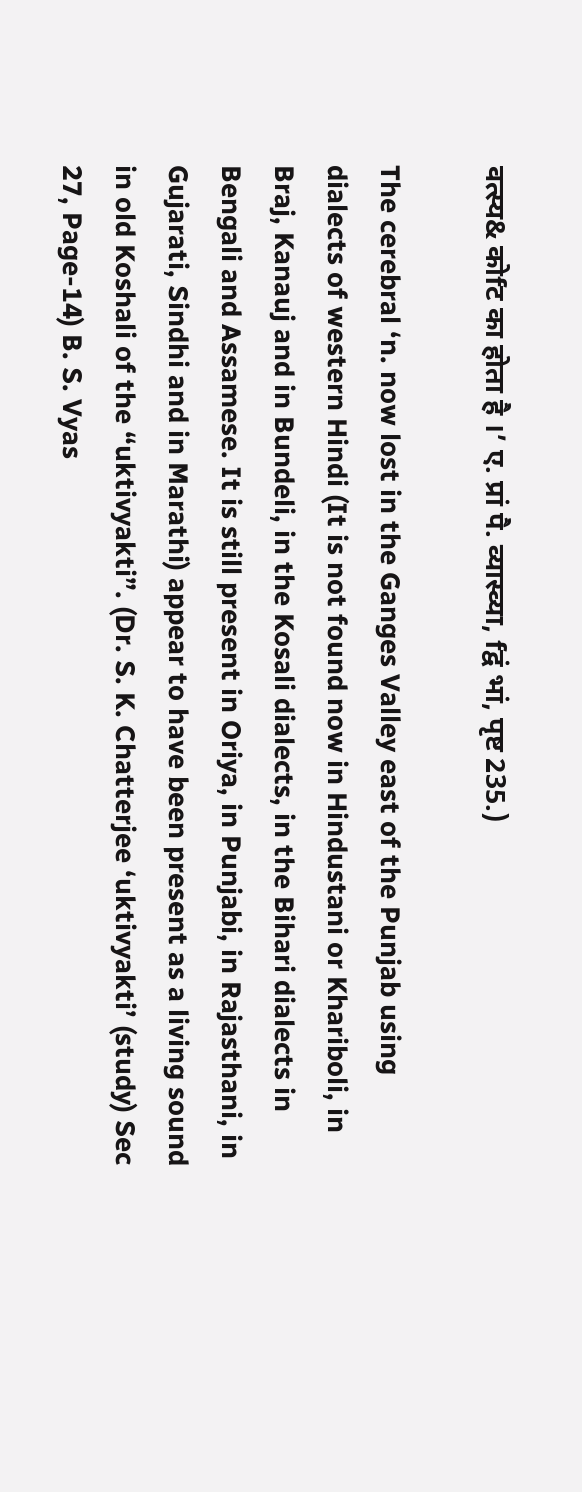वत्स्य& कोfट का होता है ।’ ए. प्रां पै. व्यास्व्या, fद्वं भां, पृष्ट 235.)

The cerebral ‘n. now lost in the Ganges Valley east of the Punjab using dialects of western Hindi (It is not found now in Hindustani or Khariboli, in Braj, Kanauj and in Bundeli, in the Kosali dialects, in the Bihari dialects in Bengali and Assamese. It is still present in Oriya, in Punjabi, in Rajasthani, in Gujarati, Sindhi and in Marathi) appear to have been present as a living sound in old Koshali of the “uktivyakti”. (Dr. S. K. Chatterjee ‘uktivyakti’ (study) Sec 27, Page-14) B. S. Vyas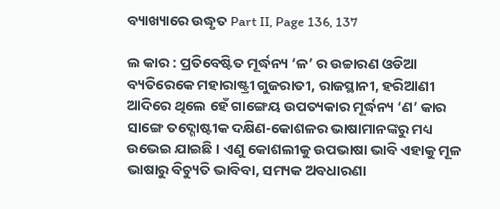ବ୍ୟାଖ୍ୟାରେ ଉଦ୍ଧୃତ Part II, Page 136, 137

ଲ କାର : ପ୍ରତିବେଷ୍ଟିତ ମୂର୍ଦ୍ଧନ୍ୟ ‘ଳ’ ର ଉଚ୍ଚାରଣ ଓଡିଆ ବ୍ୟତିରେକେ ମହାରାଷ୍ଟ୍ରୀ ଗୁଜରାତୀ, ରାଜସ୍ଥାନୀ, ହରିଆଣୀ ଆଦିରେ ଥିଲେ ହେଁ ଗାଙ୍ଗେୟ ଉପତ୍ୟକାର ମୂର୍ଦ୍ଧନ୍ୟ ‘ଣ’ କାର ସାଙ୍ଗେ ତଦ୍ଗୋଷ୍ଟୀକ ଦକ୍ଷିଣ-କୋଶଳର ଭାଷାମାନଙ୍କରୁ ମଧ୍ୟ ଉଭେଇ ଯାଇଛି । ଏଣୁ କୋଶଲୀକୁ ଉପଭାଷା ଭାବି ଏହାକୁ ମୂଳ ଭାଷାରୁ ବିଚ୍ୟୁତି ଭାବିବା, ସମ୍ୟକ ଅବଧାରଣା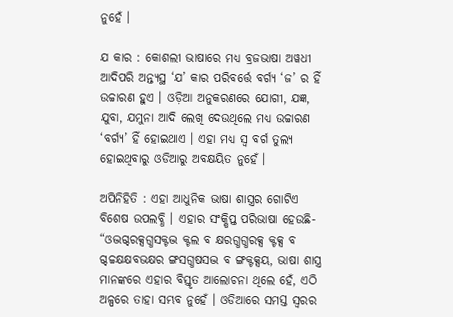ନୁହେଁ ।

ଯ କାର : କୋଶଲୀ ଭାଷାରେ ମଧ୍ୟ ବ୍ରଜଭାଷା ଅୱଧୀ ଆଦିପରି ଅନ୍ତ୍ୟସ୍ଥ ‘ଯ’ କାର ପରିବର୍ତ୍ତେ ବର୍ଗ୍ୟ ‘ଜ’ ର ହିଁ ଉଚ୍ଚାରଣ ହୁଏ । ଓଡ଼ିଆ ଅନୁକରଣରେ ଯୋଗୀ, ଯଜ୍ଞ, ଯୁବା, ଯମୁନା ଆଦି ଲେଖି ଦେଉଥିଲେ ମଧ୍ୟ ଉଚ୍ଚାରଣ ‘ବର୍ଗ୍ୟ’ ହିଁ ହୋଇଥାଏ । ଏହା ମଧ୍ୟ ସ୍ୱ ବର୍ଗ ତୁଲ୍ୟ ହୋଇଥିବାରୁ ଓଡିଆରୁ ଅବକ୍ଷୟିତ ନୁହେଁ ।

ଅପିନିହିତି : ଏହା ଆଧୁନିକ ଭାଷା ଶାସ୍ତ୍ରର ଗୋଟିଏ ବିଶେଷ ଉପଲବ୍ଧି । ଏହାର ସଂକ୍ଷିପ୍ତ ପରିଭାଷା ହେଉଛି- “ଓଦ୍ଭଗ୍ଦରକ୍ସଗ୍ଧସକ୍ଟଦ୍ଭ କ୍ଟଲ ବ କ୍ଷରଗ୍ଧଗ୍ଧରକ୍ସ କ୍ଟକ୍ସ ବ ଗ୍ଦଚ୍ଚକ୍ଷକ୍ଷବଭକ୍ଷର ଙ୍ଗସଗ୍ଧଷସଦ୍ଭ ବ ଙ୍ଗକ୍ଟକ୍ସୟ, ଭାଷା ଶାସ୍ତ୍ର ମାନଙ୍କରେ ଏହାର ବିସ୍ତୃତ ଆଲୋଚନା ଥିଲେ ହେଁ, ଏଠି ଅଳ୍ପରେ ତାହା ସମ୍ଭବ ନୁହେଁ । ଓଡିଆରେ ସମସ୍ତ ସ୍ୱରର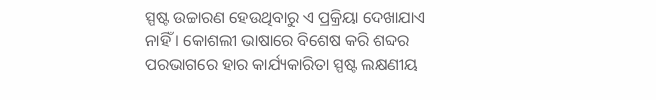ସ୍ପଷ୍ଟ ଉଚ୍ଚାରଣ ହେଉଥିବାରୁ ଏ ପ୍ରକ୍ରିୟା ଦେଖାଯାଏ ନାହିଁ । କୋଶଲୀ ଭାଷାରେ ବିଶେଷ କରି ଶବ୍ଦର ପରଭାଗରେ ହାର କାର୍ଯ୍ୟକାରିତା ସ୍ପଷ୍ଟ ଲକ୍ଷଣୀୟ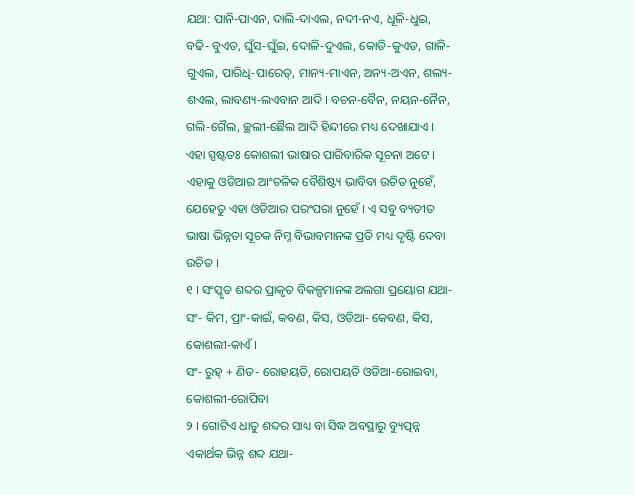ଯଥା: ପାନି-ପାଏନ, ଦାଲି-ଦାଏଲ, ନଦୀ-ନଏ, ଧୂଳି-ଧୁଇ, ବଢି- ବୁଏଡ, ଘୁଁସ-ଘୁଁଇ, ଦୋଳି-ଦୁଏଲ, କୋଡି-କୁଏଡ, ଗାଳି-ଗୁଏଲ, ପାରିଧି-ପାରେତ୍, ମାନ୍ୟ-ମାଏନ, ଅନ୍ୟ-ଅଏନ, ଶଲ୍ୟ-ଶଏଲ, ଲାବଣ୍ୟ-ଲଏବାନ ଆଦି । ବଚନ-ବୈନ, ନୟନ-ନୈନ, ଗଲି-ଗୈଲ, ଚ୍ଛଲୀ-ଛୈଲ ଆଦି ହିନ୍ଦୀରେ ମଧ୍ୟ ଦେଖାଯାଏ । ଏହା ସ୍ପଷ୍ଟତଃ କୋଶଲୀ ଭାଷାର ପାରିବାରିକ ସୂଚନା ଅଟେ । ଏହାକୁ ଓଡିଆର ଆଂଚଳିକ ବୈଶିଷ୍ଟ୍ୟ ଭାବିବା ଉଚିତ ନୁହେଁ, ଯେହେତୁ ଏହା ଓଡିଆର ପରଂପରା ନୁହେଁ । ଏ ସବୁ ବ୍ୟତୀତ ଭାଷା ଭିନ୍ନତା ସୂଚକ ନିମ୍ନ ବିଭାବମାନଙ୍କ ପ୍ରତି ମଧ୍ୟ ଦୃଷ୍ଟି ଦେବା ଉଚିତ ।
୧ । ସଂସ୍କୃତ ଶବ୍ଦର ପ୍ରାକୃତ ବିକଳ୍ପମାନଙ୍କ ଅଲଗା ପ୍ରୟୋଗ ଯଥା-
ସଂ- କିମ, ପ୍ରାଂ-କାଇଁ, କବଣ, କିସ, ଓଡିଆ- କେବଣ, କିସ, କୋଶଲୀ-କାଏଁ ।
ସଂ- ରୁହ୍ + ଣିତ- ରୋହୟତି, ରୋପୟତି ଓଡିଆ-ରୋଇବା, କୋଶଲୀ-ରୋପିବା
୨ । ଗୋଟିଏ ଧାତୁ ଶବ୍ଦର ସାଧ୍ୟ ବା ସିଦ୍ଧ ଅବସ୍ଥାରୁ ବ୍ୟୁତ୍ପନ୍ନ ଏକାର୍ଥକ ଭିନ୍ନ ଶବ୍ଦ ଯଥା-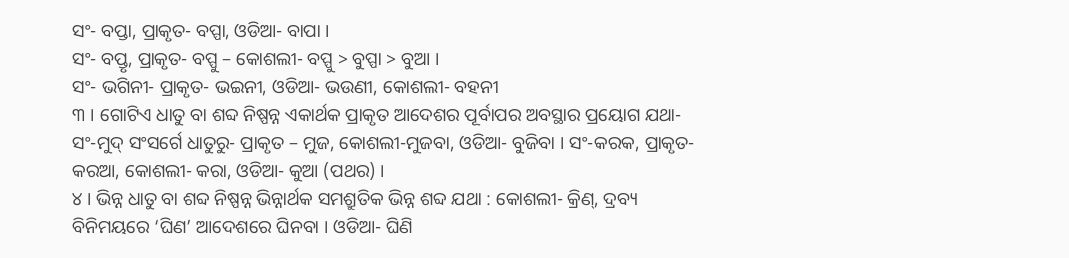ସଂ- ବପ୍ତା, ପ୍ରାକୃତ- ବପ୍ପା, ଓଡିଆ- ବାପା ।
ସଂ- ବପ୍ତୃ, ପ୍ରାକୃତ- ବପ୍ପୁ – କୋଶଲୀ- ବପ୍ପୁ > ବୁପ୍ପା > ବୁଆ ।
ସଂ- ଭଗିନୀ- ପ୍ରାକୃତ- ଭଇନୀ, ଓଡିଆ- ଭଉଣୀ, କୋଶଲୀ- ବହନୀ
୩ । ଗୋଟିଏ ଧାତୁ ବା ଶବ୍ଦ ନିଷ୍ପନ୍ନ ଏକାର୍ଥକ ପ୍ରାକୃତ ଆଦେଶର ପୂର୍ବାପର ଅବସ୍ଥାର ପ୍ରୟୋଗ ଯଥା-ସଂ-ମୁଦ୍ ସଂସର୍ଗେ ଧାତୁରୁ- ପ୍ରାକୃତ – ମୁଜ, କୋଶଲୀ-ମୁଜବା, ଓଡିଆ- ବୁଜିବା । ସଂ-କରକ, ପ୍ରାକୃତ- କରଆ, କୋଶଲୀ- କରା, ଓଡିଆ- କୁଆ (ପଥର) ।
୪ । ଭିନ୍ନ ଧାତୁ ବା ଶବ୍ଦ ନିଷ୍ପନ୍ନ ଭିନ୍ନାର୍ଥକ ସମଶ୍ରୁତିକ ଭିନ୍ନ ଶବ୍ଦ ଯଥା : କୋଶଲୀ- କ୍ରିଣ୍, ଦ୍ରବ୍ୟ ବିନିମୟରେ ‘ଘିଣ’ ଆଦେଶରେ ଘିନବା । ଓଡିଆ- ଘିଣି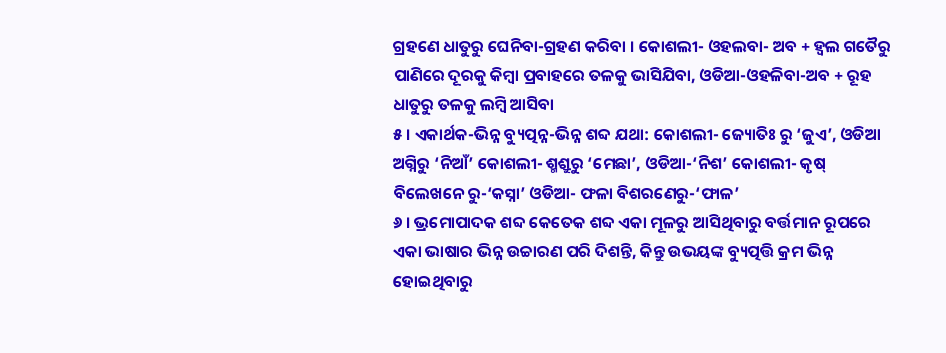ଗ୍ରହଣେ ଧାତୁରୁ ଘେନିବା-ଗ୍ରହଣ କରିବା । କୋଶଲୀ- ଓହଲବା- ଅବ + ହ୍ୱଲ ଗତୈରୁ ପାଣିରେ ଦୂରକୁ କିମ୍ବା ପ୍ରବାହରେ ତଳକୁ ଭାସିଯିବା, ଓଡିଆ-ଓହଳିବା-ଅବ + ରୂହ ଧାତୁରୁ ତଳକୁ ଲମ୍ବି ଆସିବା
୫ । ଏକାର୍ଥକ-ଭିନ୍ନ ବ୍ୟୁତ୍ପନ୍ନ-ଭିନ୍ନ ଶବ୍ଦ ଯଥା: କୋଶଲୀ- ଜ୍ୟୋତିଃ ରୁ ‘ଜୁଏ’, ଓଡିଆ ଅଗ୍ନିରୁ ‘ନିଆଁ’ କୋଶଲୀ- ଶ୍ମଶ୍ରୁରୁ ‘ମେଛା’, ଓଡିଆ-‘ନିଶ’ କୋଶଲୀ- କୃଷ୍ ବିଲେଖନେ ରୁ-‘କସ୍ନା’ ଓଡିଆ- ଫଳା ବିଶରଣେରୁ-‘ଫାଳ’
୬ । ଭ୍ରମୋପାଦକ ଶବ୍ଦ କେତେକ ଶବ୍ଦ ଏକା ମୂଳରୁ ଆସିଥିବାରୁ ବର୍ତ୍ତମାନ ରୂପରେ ଏକା ଭାଷାର ଭିନ୍ନ ଉଚ୍ଚାରଣ ପରି ଦିଶନ୍ତି, କିନ୍ତୁ ଉଭୟଙ୍କ ବ୍ୟୁତ୍ପତ୍ତି କ୍ରମ ଭିନ୍ନ ହୋଇଥିବାରୁ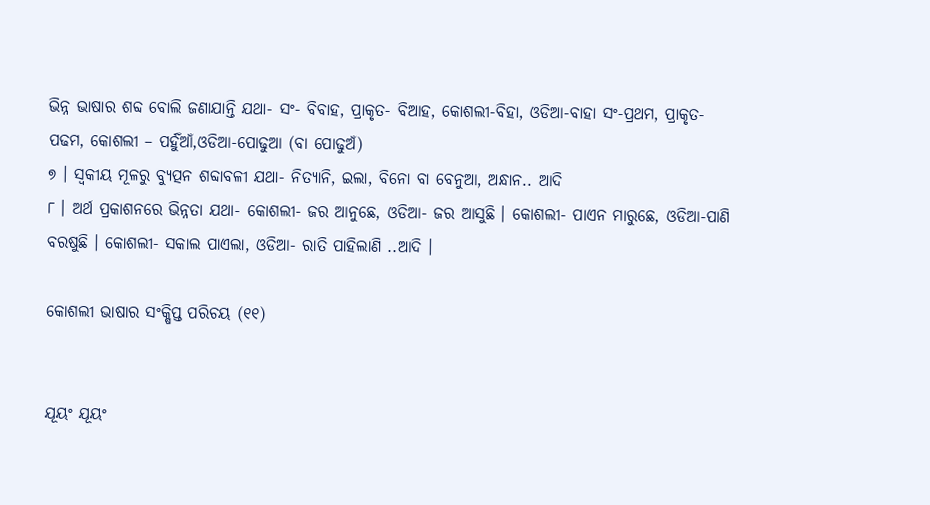ଭିନ୍ନ ଭାଷାର ଶବ୍ଦ ବୋଲି ଜଣାଯାନ୍ତି ଯଥା- ସଂ- ବିବାହ, ପ୍ରାକୃତ- ବିଆହ, କୋଶଲୀ-ବିହା, ଓଡିଆ-ବାହା ସଂ-ପ୍ରଥମ, ପ୍ରାକୃତ- ପଢମ, କୋଶଲୀ – ପର୍ହୁଁଆଁ,ଓଡିଆ-ପୋଢୁଆ (ବା ପୋଢୁଅଁ)
୭ । ସ୍ୱକୀୟ ମୂଳରୁ ବ୍ୟୁତ୍ପନ ଶବ୍ଦାବଳୀ ଯଥା- ନିତ୍ୟାନି, ଇଲା, ବିନୋ ବା ବେନୁଆ, ଅନ୍ଧାନ.. ଆଦି
୮ । ଅର୍ଥ ପ୍ରକାଶନରେ ଭିନ୍ନତା ଯଥା- କୋଶଲୀ- ଜର ଆନୁଛେ, ଓଡିଆ- ଜର ଆସୁଛି । କୋଶଲୀ- ପାଏନ ମାରୁଛେ, ଓଡିଆ-ପାଣି ବରଷୁଛି । କୋଶଲୀ- ସକାଲ ପାଏଲା, ଓଡିଆ- ରାତି ପାହିଲାଣି ..ଆଦି ।

କୋଶଲୀ ଭାଷାର ସଂକ୍ଷିପ୍ତ ପରିଚୟ (୧୧)


ଯୂୟଂ ଯୂୟଂ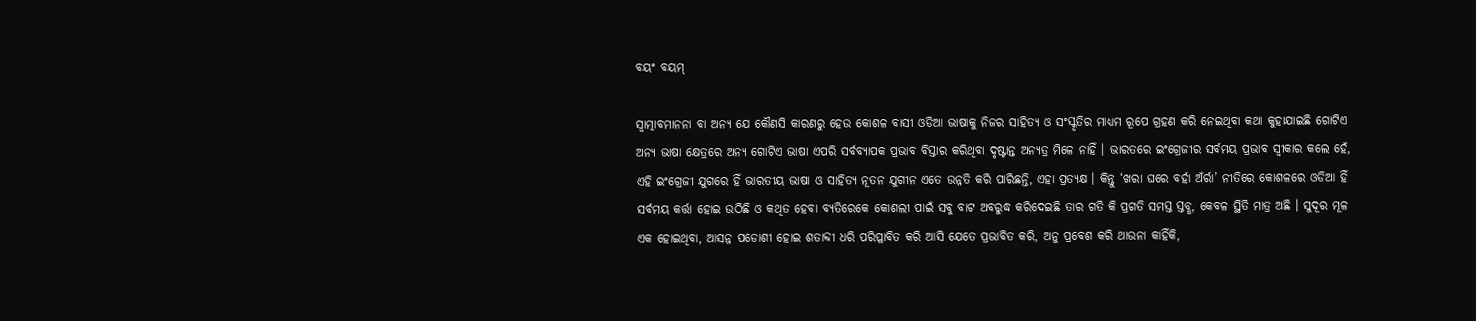ବୟଂ ବୟମ୍

ସ୍ୱାତ୍ମାବମାନନା ବା ଅନ୍ୟ ଯେ କୌଣସି କାରଣରୁ ହେଉ କୋଶଳ ବାସୀ ଓଡିଆ ଭାଷାକୁ ନିଜର ସାହିତ୍ୟ ଓ ସଂସ୍କୃତିର ମାଧ୍ୟମ ରୂପେ ଗ୍ରହଣ କରି ନେଇଥିବା କଥା କୁହାଯାଇଛି ଗୋଟିଏ ଅନ୍ୟ ଭାଷା କ୍ଷେତ୍ରରେ ଅନ୍ୟ ଗୋଟିଏ ଭାଷା ଏପରି ସର୍ବବ୍ୟାପକ ପ୍ରଭାବ ବିସ୍ତାର କରିଥିବା ଦୃଷ୍ଟାନ୍ତ ଅନ୍ୟତ୍ର ମିଳେ ନାହିଁ । ଭାରତରେ ଇଂଗ୍ରେଜୀର ସର୍ବମୟ ପ୍ରଭାବ ସ୍ୱୀକାର କଲେ ହେଁ, ଏହି ଇଂଗ୍ରେଜୀ ଯୁଗରେ ହିଁ ଭାରତୀୟ ଭାଷା ଓ ସାହିତ୍ୟ ନୂତନ ଯୁଗୀନ ଏତେ ଉନ୍ନତି କରି ପାରିଛନ୍ତି, ଏହା ପ୍ରତ୍ୟକ୍ଷ । କିନ୍ତୁ ‘ଖରା ଘରେ ବର୍ହା ଅଁର୍ରା’ ନୀତିରେ କୋଶଳରେ ଓଡିଆ ହିଁ ସର୍ବମୟ କର୍ତ୍ତା ହୋଇ ଉଠିଛି ଓ କଥିତ ହେବା ବ୍ୟତିରେକେ କୋଶଲୀ ପାଇଁ ସବୁ ବାଟ ଅବରୁଦ୍ଧ କରିଦେଇଛି ତାର ଗତି କି ପ୍ରଗତି ସମସ୍ତ ସ୍ତବ୍ଧ, କେବଳ ସ୍ଥିତି ମାତ୍ର ଅଛି । ସୁଦୂର ମୂଳ ଏକ ହୋଇଥିବା, ଆସନ୍ନ ପଡୋଶୀ ହୋଇ ଶତାବ୍ଦୀ ଧରି ପରିପ୍ଳାବିତ କରି ଆସି ଯେତେ ପ୍ରଭାବିତ କରି, ଅନୁ ପ୍ରବେଶ କରି ଥାଉନା କାହିଁକି,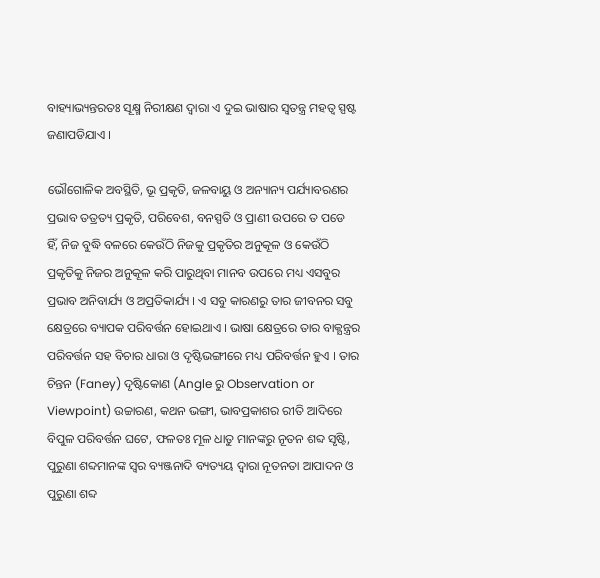ବାହ୍ୟାଭ୍ୟନ୍ତରତଃ ସୂକ୍ଷ୍ମ ନିରୀକ୍ଷଣ ଦ୍ୱାରା ଏ ଦୁଇ ଭାଷାର ସ୍ୱତନ୍ତ୍ର ମହତ୍ୱ ସ୍ପଷ୍ଟ ଜଣାପଡିଯାଏ ।

ଭୌଗୋଳିକ ଅବସ୍ଥିତି, ଭୂ ପ୍ରକୃତି, ଜଳବାୟୁ ଓ ଅନ୍ୟାନ୍ୟ ପର୍ଯ୍ୟାବରଣର ପ୍ରଭାବ ତତ୍ରତ୍ୟ ପ୍ରକୃତି, ପରିବେଶ, ବନସ୍ପତି ଓ ପ୍ରାଣୀ ଉପରେ ତ ପଡେ ହିଁ, ନିଜ ବୁଦ୍ଧି ବଳରେ କେଉଁଠି ନିଜକୁ ପ୍ରକୃତିର ଅନୁକୂଳ ଓ କେଉଁଠି ପ୍ରକୃତିକୁ ନିଜର ଅନୁକୂଳ କରି ପାରୁଥିବା ମାନବ ଉପରେ ମଧ୍ୟ ଏସବୁର ପ୍ରଭାବ ଅନିବାର୍ଯ୍ୟ ଓ ଅପ୍ରତିକାର୍ଯ୍ୟ । ଏ ସବୁ କାରଣରୁ ତାର ଜୀବନର ସବୁ କ୍ଷେତ୍ରରେ ବ୍ୟାପକ ପରିବର୍ତ୍ତନ ହୋଇଥାଏ । ଭାଷା କ୍ଷେତ୍ରରେ ତାର ବାକ୍ଯନ୍ତ୍ରର ପରିବର୍ତ୍ତନ ସହ ବିଚାର ଧାରା ଓ ଦୃଷ୍ଟିଭଙ୍ଗୀରେ ମଧ୍ୟ ପରିବର୍ତ୍ତନ ହୁଏ । ତାର ଚିନ୍ତନ (Faney) ଦୃଷ୍ଟିକୋଣ (Angle ରୁ Observation or Viewpoint) ଉଚ୍ଚାରଣ, କଥନ ଭଙ୍ଗୀ, ଭାବପ୍ରକାଶର ରୀତି ଆଦିରେ ବିପୁଳ ପରିବର୍ତ୍ତନ ଘଟେ, ଫଳତଃ ମୂଳ ଧାତୁ ମାନଙ୍କରୁ ନୂତନ ଶବ୍ଦ ସୃଷ୍ଟି, ପୁରୁଣା ଶବ୍ଦମାନଙ୍କ ସ୍ୱର ବ୍ୟଞ୍ଜନାଦି ବ୍ୟତ୍ୟୟ ଦ୍ୱାରା ନୂତନତା ଆପାଦନ ଓ ପୁରୁଣା ଶବ୍ଦ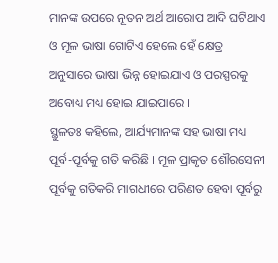ମାନଙ୍କ ଉପରେ ନୂତନ ଅର୍ଥ ଆରୋପ ଆଦି ଘଟିଥାଏ ଓ ମୂଳ ଭାଷା ଗୋଟିଏ ହେଲେ ହେଁ କ୍ଷେତ୍ର ଅନୁସାରେ ଭାଷା ଭିନ୍ନ ହୋଇଯାଏ ଓ ପରସ୍ପରକୁ ଅବୋଧ୍ୟ ମଧ୍ୟ ହୋଇ ଯାଇପାରେ ।
ସ୍ଥୁଳତଃ କହିଲେ, ଆର୍ଯ୍ୟମାନଙ୍କ ସହ ଭାଷା ମଧ୍ୟ ପୂର୍ବ-ପୂର୍ବକୁ ଗତି କରିଛି । ମୂଳ ପ୍ରାକୃତ ଶୌରସେନୀ ପୂର୍ବକୁ ଗତିକରି ମାଗଧୀରେ ପରିଣତ ହେବା ପୂର୍ବରୁ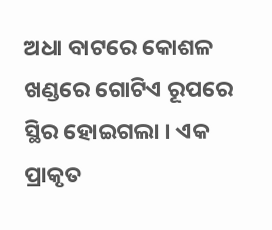ଅଧା ବାଟରେ କୋଶଳ ଖଣ୍ଡରେ ଗୋଟିଏ ରୂପରେ ସ୍ଥିର ହୋଇଗଲା । ଏକ ପ୍ରାକୃତ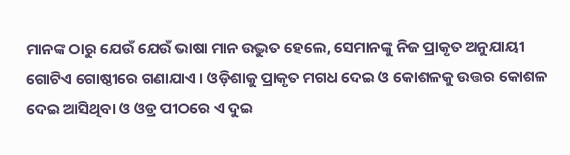ମାନଙ୍କ ଠାରୁ ଯେଉଁ ଯେଉଁ ଭାଷା ମାନ ଉଦ୍ଭୁତ ହେଲେ, ସେମାନଙ୍କୁ ନିଜ ପ୍ରାକୃତ ଅନୁଯାୟୀ ଗୋଟିଏ ଗୋଷ୍ଠୀରେ ଗଣାଯାଏ । ଓଡ଼ିଶାକୁ ପ୍ରାକୃତ ମଗଧ ଦେଇ ଓ କୋଶଳକୁ ଉତ୍ତର କୋଶଳ ଦେଇ ଆସିଥିବା ଓ ଓଡ୍ର ପୀଠରେ ଏ ଦୁଇ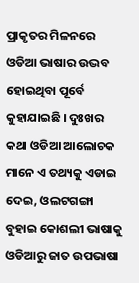ପ୍ରାକୃତର ମିଳନରେ ଓଡିଆ ଭାଷାର ଉଦ୍ଭବ ହୋଇଥିବା ପୂର୍ବେ କୁହାଯାଇଛି । ଦୁଃଖର କଥା ଓଡିଆ ଆଲୋଚକ ମାନେ ଏ ତଥ୍ୟକୁ ଏଡାଇ ଦେଇ, ଓଲଟଗଙ୍ଗା ବୁହାଇ କୋଶଲୀ ଭାଷାକୁ ଓଡିଆରୁ ଜାତ ଉପଭାଷା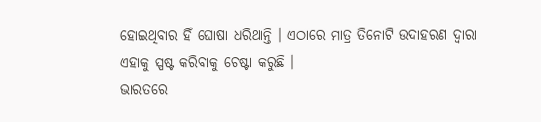ହୋଇଥିବାର ହିଁ ଘୋଷା ଧରିଥାନ୍ତି । ଏଠାରେ ମାତ୍ର ତିନୋଟି ଉଦାହରଣ ଦ୍ୱାରା ଏହାକୁ ସ୍ପଷ୍ଟ କରିବାକୁ ଚେଷ୍ଟା କରୁଛି ।
ଭାରତରେ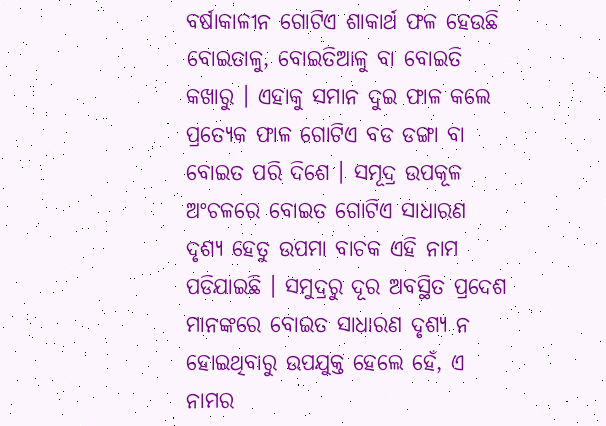ବର୍ଷାକାଳୀନ ଗୋଟିଏ ଶାକାର୍ଥ ଫଳ ହେଉଛି ବୋଇତାଳୁ, ବୋଇତିଆଳୁ ବା ବୋଇତି କଖାରୁ । ଏହାକୁ ସମାନ ଦୁଇ ଫାଳ କଲେ ପ୍ରତ୍ୟେକ ଫାଳ ଗୋଟିଏ ବଡ ଡଙ୍ଗା ବା ବୋଇତ ପରି ଦିଶେ । ସମୂଦ୍ର ଉପକୂଳ ଅଂଚଳରେ ବୋଇତ ଗୋଟିଏ ସାଧାରଣ ଦୃଶ୍ୟ ହେତୁ ଉପମା ବାଚକ ଏହି ନାମ ପଡିଯାଇଛି । ସମୁଦ୍ରରୁ ଦୂର ଅବସ୍ଥିତ ପ୍ରଦେଶ ମାନଙ୍କରେ ବୋଇତ ସାଧାରଣ ଦୃଶ୍ୟ ନ ହୋଇଥିବାରୁ ଉପଯୁକ୍ତ ହେଲେ ହେଁ, ଏ ନାମର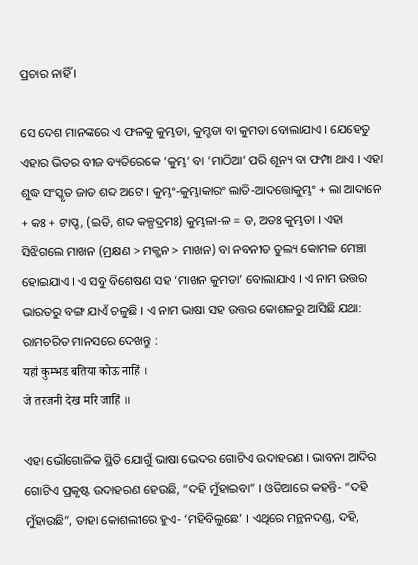ପ୍ରଚାର ନାହିଁ ।

ସେ ଦେଶ ମାନଙ୍କରେ ଏ ଫଳକୁ କୁମ୍ଭଡା, କୁମ୍ହଡା ବା କୁମଡା ବୋଲାଯାଏ । ଯେହେତୁ ଏହାର ଭିତର ବୀଜ ବ୍ୟତିରେକେ ‘କୁମ୍ଭ’ ବା ‘ମାଠିଆ’ ପରି ଶୂନ୍ୟ ବା ଫମ୍ପା ଥାଏ । ଏହା ଶୁଦ୍ଧ ସଂସ୍କୃତ ଜାତ ଶବ୍ଦ ଅଟେ । କୁମ୍ଭଂ-କୁମ୍ଭାକାରଂ ଲାତି-ଆଦତ୍ତୋକୁମ୍ଭଂ + ଲା ଆଦାନେ + କଃ + ଟାପ୍ଚ, (ଇତି, ଶବ୍ଦ କଳ୍ପଦ୍ରମଃ) କୁମ୍ଭଳା-ଳ = ଡ, ଅତଃ କୁମ୍ଭଡା । ଏହା ସିଝିଗଲେ ମାଖନ (ମ୍ରକ୍ଷଣ > ମକ୍ଖନ > ମାଖନ) ବା ନବନୀତ ତୁଲ୍ୟ କୋମଳ ମେଞ୍ଚା ହୋଇଯାଏ । ଏ ସବୁ ବିଶେଷଣ ସହ ‘ମାଖନ କୁମଡା’ ବୋଲାଯାଏ । ଏ ନାମ ଉତ୍ତର ଭାରତରୁ ବଙ୍ଗ ଯାଏଁ ଚଳୁଛି । ଏ ନାମ ଭାଷା ସହ ଉତ୍ତର କୋଶଳରୁ ଆସିଛି ଯଥା: ରାମଚରିତ ମାନସରେ ଦେଖନ୍ତୁ :
यहां कुम्भड बतिया कोऊ नाहिं ।
जे तरजनी देख मरि जाहिं ॥

ଏହା ଭୌଗୋଳିକ ସ୍ଥିତି ଯୋଗୁଁ ଭାଷା ଭେଦର ଗୋଟିଏ ଉଦାହରଣ । ଭାବନା ଆଦିର ଗୋଟିଏ ପ୍ରକୃଷ୍ଟ ଉଦାହରଣ ହେଉଛି, “ଦହି ମୁଁହାଇବା” । ଓଡିଆରେ କହନ୍ତି- “ଦହି ମୁଁହାଉଛି”, ତାହା କୋଶଲୀରେ ହୁଏ- ‘ମହିବିଲୁଛେ’ । ଏଥିରେ ମନ୍ଥନଦଣ୍ଡ, ଦହି,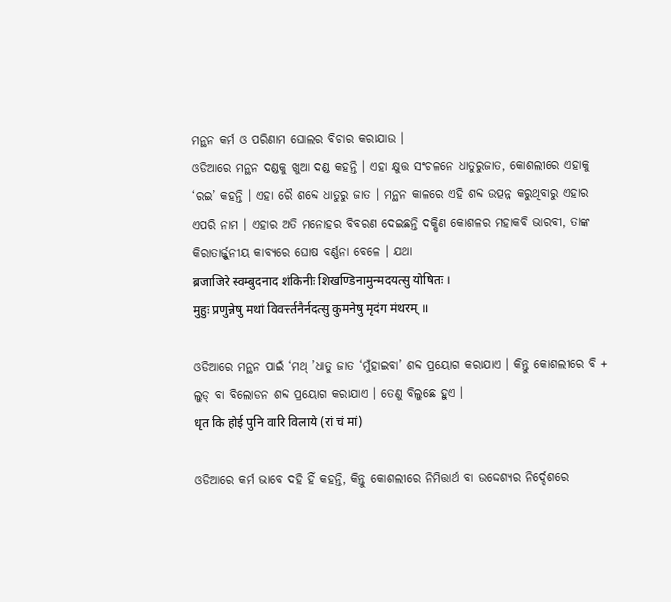ମନ୍ଥନ କର୍ମ ଓ ପରିଣାମ ଘୋଲର ବିଚାର କରାଯାଉ ।
ଓଡିଆରେ ମନ୍ଥନ ଦଣ୍ଡକୁ ଖୁଆ ଦଣ୍ଡ କହନ୍ତି । ଏହା କ୍ଷୁତ୍ତ ସଂଚଳନେ ଧାତୁରୁଜାତ, କୋଶଲୀରେ ଏହାକୁ ‘ରଇ’ କହନ୍ତି । ଏହା ରୈ ଶବ୍ଦେ ଧାତୁରୁ ଜାତ । ମନ୍ଥନ କାଳରେ ଏହି ଶବ୍ଦ ଉତ୍ପନ୍ନ କରୁଥିବାରୁ ଏହାର ଏପରି ନାମ । ଏହାର ଅତି ମନୋହର ବିବରଣ ଦେଇଛନ୍ତି ଦକ୍ଷିଣ କୋଶଳର ମହାକବି ଭାରବୀ, ତାଙ୍କ କିରାତାର୍ଜ୍ଜୁନୀୟ କାବ୍ୟରେ ଘୋଷ ବର୍ଣ୍ଣନା ବେଳେ । ଯଥା
ब्रजाजिरे स्वम्बुदनाद शंकिनीः शिखण्डिनामुन्मदयत्सु योषितः ।
मुहुः प्रणुन्नेषु मथां विवर्त्त्तनैर्नदत्सु कुमनेषु मृदंग मंथरम् ॥

ଓଡିଆରେ ମନ୍ଥନ ପାଇଁ ‘ମଥ୍ ’ଧାତୁ ଜାତ ‘ମୁଁହାଇବା’ ଶବ୍ଦ ପ୍ରୟୋଗ କରାଯାଏ । କିନ୍ତୁ କୋଶଲୀରେ ବି + ଲୁଡ୍ ବା ବିଲୋଡନ ଶବ୍ଦ ପ୍ରୟୋଗ କରାଯାଏ । ତେଣୁ ବିଲୁଛେ ହୁଏ ।
धृत कि होई पुनि वारि विलाये (रां चं मां)

ଓଡିଆରେ କର୍ମ ଭାବେ ଦହି ହିଁ କହନ୍ତି, କିନ୍ତୁ କୋଶଲୀରେ ନିମିତ୍ତାର୍ଥ ବା ଉଦ୍ଦେଶ୍ୟର ନିର୍ଦ୍ଦେଶରେ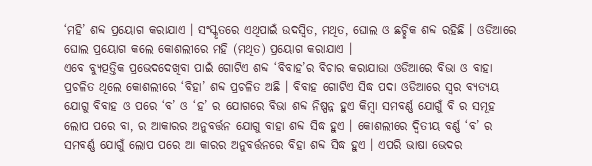‘ମହି’ ଶବ୍ଦ ପ୍ରୟୋଗ କରାଯାଏ । ସଂସ୍କୃତରେ ଏଥିପାଇଁ ଉଦସ୍ୱିତ, ମଥିତ, ଘୋଲ ଓ ଛଚ୍ଛିକ ଶବ୍ଦ ରହିଛି । ଓଡିଆରେ ଘୋଲ ପ୍ରୟୋଗ କଲେ କୋଶଲୀରେ ମହି (ମଥିତ) ପ୍ରୟୋଗ କରାଯାଏ ।
ଏବେ ବ୍ୟୁତ୍ପତ୍ତିକ ପ୍ରଭେଦଦେଖିବା ପାଇଁ ଗୋଟିଏ ଶବ୍ଦ ‘ବିବାହ’ର ବିଚାର କରାଯାଉା ଓଡିଆରେ ବିଭା ଓ ବାହା ପ୍ରଚଳିତ ଥିଲେ କୋଶଲୀରେ ‘ବିହା’ ଶବ୍ଦ ପ୍ରଚଳିତ ଅଛି । ବିବାହ ଗୋଟିଏ ସିଦ୍ଧ ପଦା ଓଡିଆରେ ସ୍ୱର ବ୍ୟତ୍ୟୟ ଯୋଗୁ ବିବାହ ଓ ପରେ ‘ବ’ ଓ ‘ହ’ ର ଯୋଗରେ ବିଭା ଶବ୍ଦ ନିଷ୍ପନ୍ନ ହୁଏ କିମ୍ବା ସମବର୍ଣ୍ଣ ଯୋଗୁଁ ବି ର ସମୂହ ଲୋପ ପରେ ବା, ର ଆକାରର ଅନୁବର୍ତ୍ତନ ଯୋଗୁ ବାହା ଶବ୍ଦ ସିଦ୍ଧ ହୁଏ । କୋଶଲୀରେ ଦ୍ୱିତୀୟ ବର୍ଣ୍ଣ ‘ବ’ ର ସମବର୍ଣ୍ଣ ଯୋଗୁଁ ଲୋପ ପରେ ଆ କାରର ଅନୁବର୍ତ୍ତନରେ ବିହା ଶବ୍ଦ ସିଦ୍ଧ ହୁଏ । ଏପରି ଭାଷା ଭେଦର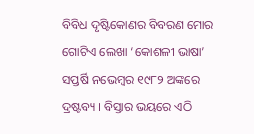ବିବିଧ ଦୃଷ୍ଟିକୋଣର ବିବରଣ ମୋର ଗୋଟିଏ ଲେଖା ‘କୋଶଳୀ ଭାଷା’ ସପ୍ତର୍ଷି ନଭେମ୍ବର ୧୯୮୨ ଅଙ୍କରେ ଦ୍ରଷ୍ଟବ୍ୟ । ବିସ୍ତାର ଭୟରେ ଏଠି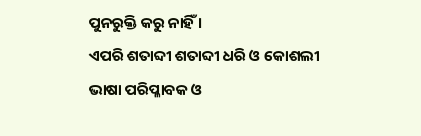ପୁନରୁକ୍ତି କରୁ ନାହିଁ ।
ଏପରି ଶତାବ୍ଦୀ ଶତାବ୍ଦୀ ଧରି ଓ କୋଶଲୀ ଭାଷା ପରିପ୍ଳାବକ ଓ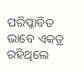ପରିପ୍ଳାବିତ ଭାବେ ଏକତ୍ର ରହିଥିଲେ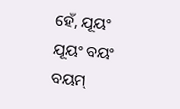ହେଁ, ଯୂୟଂ ଯୂୟଂ ବୟଂ ବୟମ୍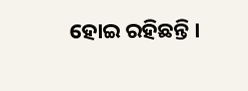ହୋଇ ରହିଛନ୍ତି ।